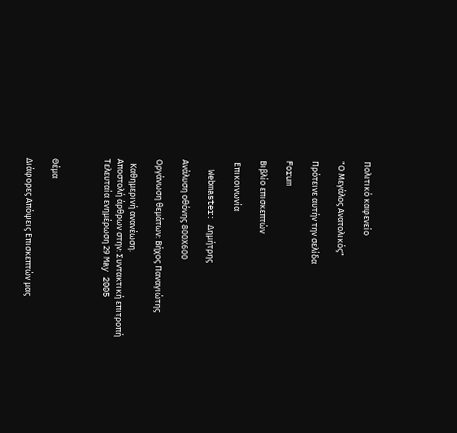Πολιτικό καφενείο

"Ο Μεγάλος Ανατολικός"

Πρότεινε αυτήν την σελίδα

Forum

Βιβλίο επισκεπτών

 Επικοινωνία

  Webmaster: Δημήτρης

Ανάλυση οθόνης 800Χ600

Οργάνωση θεμάτων: Βήχος Παναγιώτης

  Καθημερινή ανανέωση.                                         Αποστολή άρθρων στην: Συντακτική επιτροπή                 Τελευταία ενημέρωση 29 May 2005



Θέμα

Διάφορες Απόψεις Επισκεπτών μας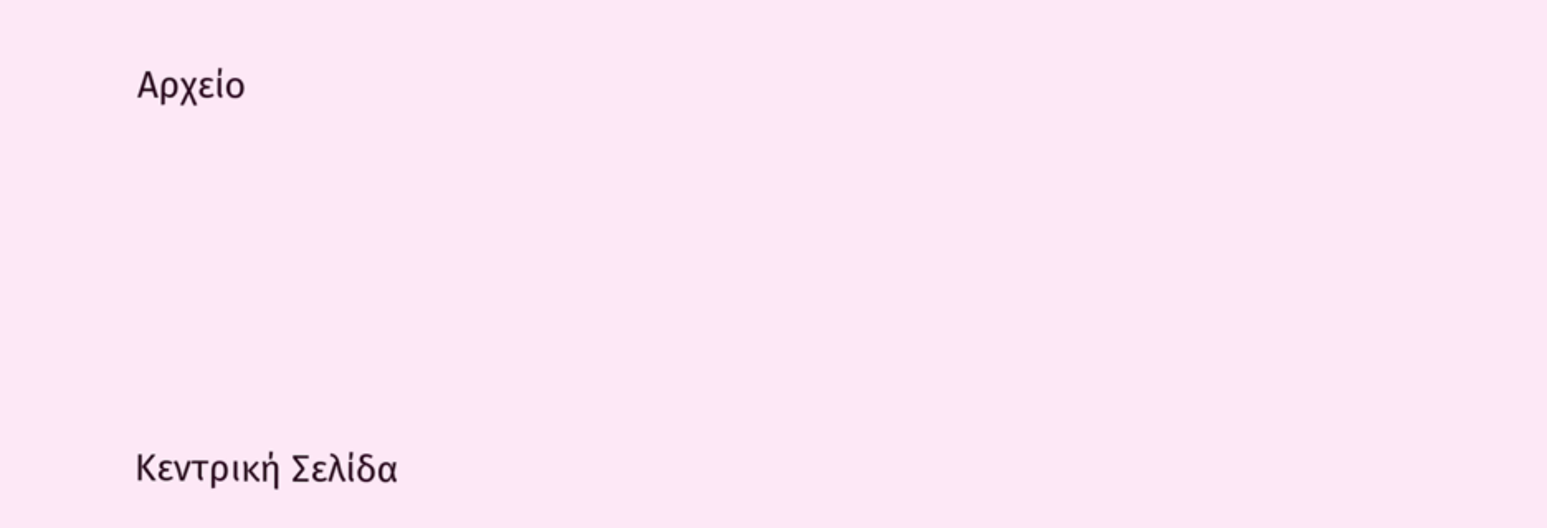Αρχείο





Κεντρική Σελίδα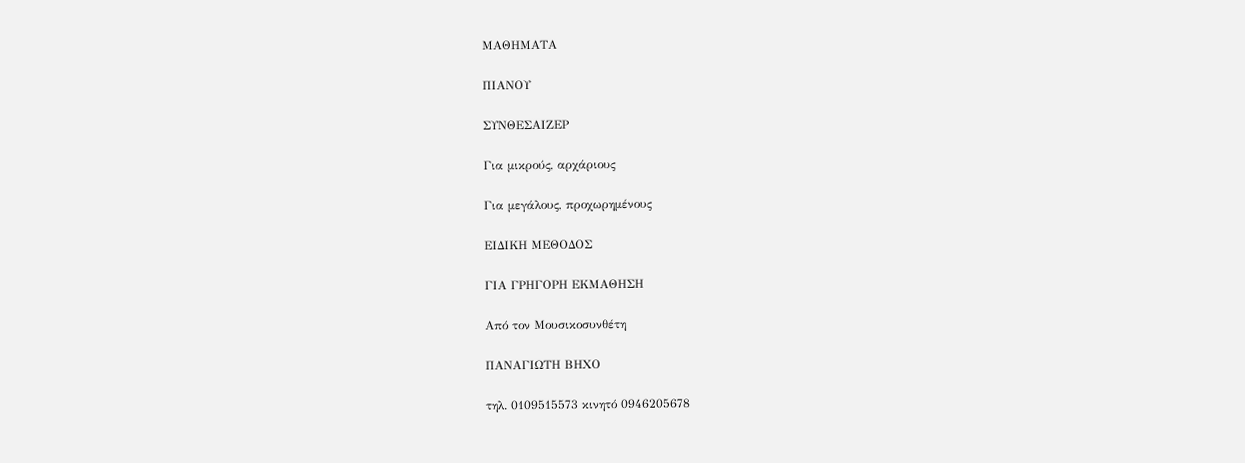ΜΑΘΗΜΑΤΑ

ΠΙΑΝΟΥ

ΣΥΝΘΕΣΑΙΖΕΡ

Για μικρούς, αρχάριους

Για μεγάλους, προχωρημένους

ΕΙΔΙΚΗ ΜΕΘΟΔΟΣ

ΓΙΑ ΓΡΗΓΟΡΗ ΕΚΜΑΘΗΣΗ

Από τον Μουσικοσυνθέτη

ΠΑΝΑΓΙΩΤΗ ΒΗΧΟ

τηλ. 0109515573 κινητό 0946205678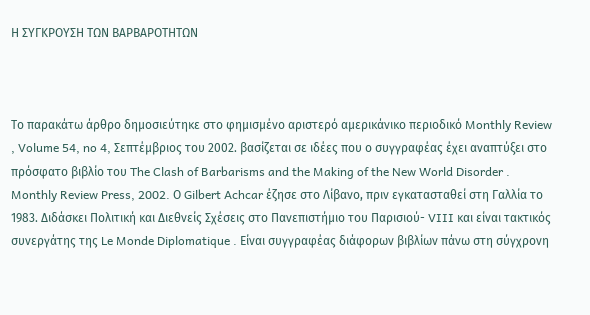Η ΣΥΓΚΡΟΥΣΗ ΤΩΝ ΒΑΡΒΑΡΟΤΗΤΩΝ



Το παρακάτω άρθρο δημοσιεύτηκε στο φημισμένο αριστερό αμερικάνικο περιοδικό Monthly Review , Volume 54, no 4, Σεπτέμβριος του 2002. βασίζεται σε ιδέες που ο συγγραφέας έχει αναπτύξει στο πρόσφατο βιβλίο του The Clash of Barbarisms and the Making of the New World Disorder . Monthly Review Press, 2002. Ο Gilbert Achcar έζησε στο Λίβανο, πριν εγκατασταθεί στη Γαλλία το 1983. Διδάσκει Πολιτική και Διεθνείς Σχέσεις στο Πανεπιστήμιο του Παρισιού- VIII και είναι τακτικός συνεργάτης της Le Monde Diplomatique . Είναι συγγραφέας διάφορων βιβλίων πάνω στη σύγχρονη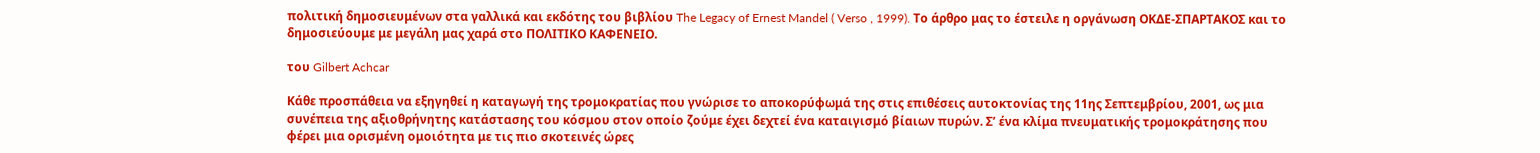πολιτική δημοσιευμένων στα γαλλικά και εκδότης του βιβλίου The Legacy of Ernest Mandel ( Verso , 1999). Το άρθρο μας το έστειλε η οργάνωση ΟΚΔΕ-ΣΠΑΡΤΑΚΟΣ και το δημοσιεύουμε με μεγάλη μας χαρά στο ΠΟΛΙΤΙΚΟ ΚΑΦΕΝΕΙΟ.

του Gilbert Achcar

Κάθε προσπάθεια να εξηγηθεί η καταγωγή της τρομοκρατίας που γνώρισε το αποκορύφωμά της στις επιθέσεις αυτοκτονίας της 11ης Σεπτεμβρίου, 2001, ως μια συνέπεια της αξιοθρήνητης κατάστασης του κόσμου στον οποίο ζούμε έχει δεχτεί ένα καταιγισμό βίαιων πυρών. Σ’ ένα κλίμα πνευματικής τρομοκράτησης που φέρει μια ορισμένη ομοιότητα με τις πιο σκοτεινές ώρες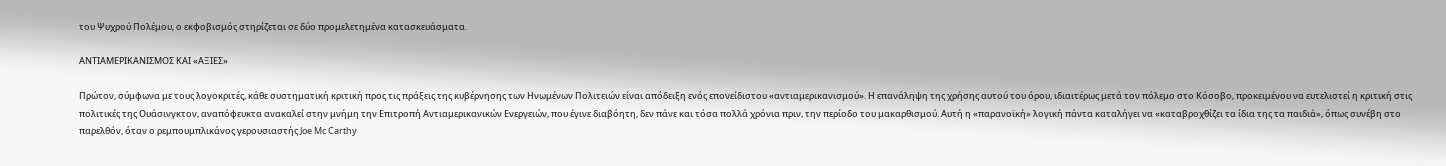του Ψυχρού Πολέμου, ο εκφοβισμός στηρίζεται σε δύο προμελετημένα κατασκευάσματα.

ΑΝΤΙΑΜΕΡΙΚΑΝΙΣΜΟΣ ΚΑΙ «ΑΞΙΕΣ»

Πρώτον, σύμφωνα με τους λογοκριτές, κάθε συστηματική κριτική προς τις πράξεις της κυβέρνησης των Ηνωμένων Πολιτειών είναι απόδειξη ενός επονείδιστου «αντιαμερικανισμού». Η επανάληψη της χρήσης αυτού του όρου, ιδιαιτέρως μετά τον πόλεμο στο Κόσοβο, προκειμένου να ευτελιστεί η κριτική στις πολιτικές της Ουάσινγκτον, αναπόφευκτα ανακαλεί στην μνήμη την Επιτροπή Αντιαμερικανικών Ενεργειών, που έγινε διαβόητη, δεν πάνε και τόσα πολλά χρόνια πριν, την περίοδο του μακαρθισμού. Αυτή η «παρανοϊκή» λογική πάντα καταλήγει να «καταβροχθίζει τα ίδια της τα παιδιά», όπως συνέβη στο παρελθόν, όταν ο ρεμπουμπλικάνος γερουσιαστής Joe Mc Carthy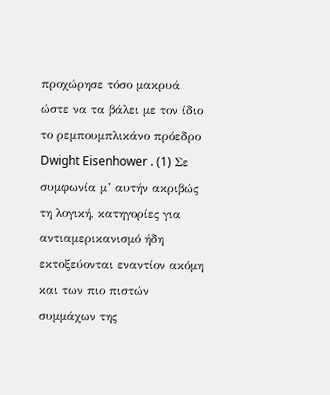προχώρησε τόσο μακρυά ώστε να τα βάλει με τον ίδιο το ρεμπουμπλικάνο πρόεδρο Dwight Eisenhower . (1) Σε συμφωνία μ’ αυτήν ακριβώς τη λογική, κατηγορίες για αντιαμερικανισμό ήδη εκτοξεύονται εναντίον ακόμη και των πιο πιστών συμμάχων της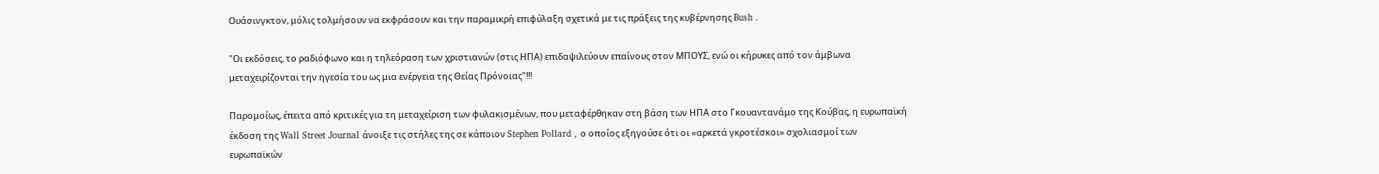Ουάσινγκτον, μόλις τολμήσουν να εκφράσουν και την παραμικρή επιφύλαξη σχετικά με τις πράξεις της κυβέρνησης Bush .

"Οι εκδόσεις, το ραδιόφωνο και η τηλεόραση των χριστιανών (στις ΗΠΑ) επιδαψιλεύουν επαίνους στον ΜΠΟΥΣ, ενώ οι κήρυκες από τον άμβωνα μεταχειρίζονται την ηγεσία του ως μια ενέργεια της Θείας Πρόνοιας"!!!

Παρομοίως, έπειτα από κριτικές για τη μεταχείριση των φυλακισμένων, που μεταφέρθηκαν στη βάση των ΗΠΑ στο Γκουαντανάμο της Κούβας, η ευρωπαϊκή έκδοση της Wall Street Journal άνοιξε τις στήλες της σε κάποιον Stephen Pollard , ο οποίος εξηγούσε ότι οι «αρκετά γκροτέσκοι» σχολιασμοί των ευρωπαϊκών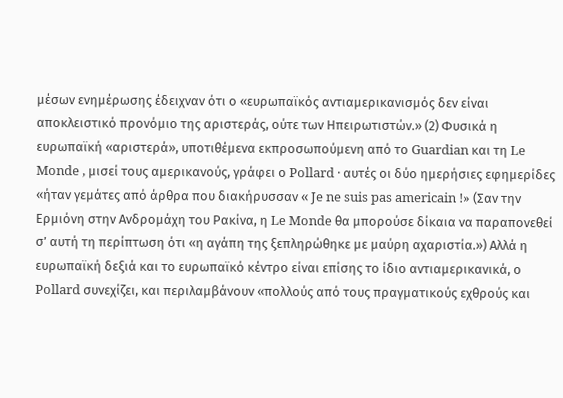μέσων ενημέρωσης έδειχναν ότι ο «ευρωπαϊκός αντιαμερικανισμός δεν είναι αποκλειστικό προνόμιο της αριστεράς, ούτε των Ηπειρωτιστών.» (2) Φυσικά η ευρωπαϊκή «αριστερά», υποτιθέμενα εκπροσωπούμενη από το Guardian και τη Le Monde , μισεί τους αμερικανούς, γράφει ο Pollard · αυτές οι δύο ημερήσιες εφημερίδες «ήταν γεμάτες από άρθρα που διακήρυσσαν « Je ne suis pas americain !» (Σαν την Ερμιόνη στην Ανδρομάχη του Ρακίνα, η Le Monde θα μπορούσε δίκαια να παραπονεθεί σ’ αυτή τη περίπτωση ότι «η αγάπη της ξεπληρώθηκε με μαύρη αχαριστία.») Αλλά η ευρωπαϊκή δεξιά και το ευρωπαϊκό κέντρο είναι επίσης το ίδιο αντιαμερικανικά, ο Pollard συνεχίζει, και περιλαμβάνουν «πολλούς από τους πραγματικούς εχθρούς και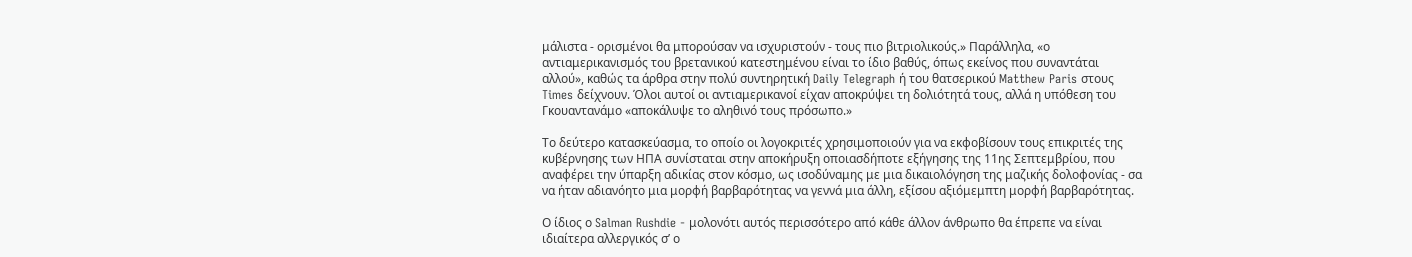μάλιστα - ορισμένοι θα μπορούσαν να ισχυριστούν - τους πιο βιτριολικούς.» Παράλληλα, «ο αντιαμερικανισμός του βρετανικού κατεστημένου είναι το ίδιο βαθύς, όπως εκείνος που συναντάται αλλού», καθώς τα άρθρα στην πολύ συντηρητική Daily Telegraph ή του θατσερικού Matthew Paris στους Times δείχνουν. Όλοι αυτοί οι αντιαμερικανοί είχαν αποκρύψει τη δολιότητά τους, αλλά η υπόθεση του Γκουαντανάμο «αποκάλυψε το αληθινό τους πρόσωπο.»

Το δεύτερο κατασκεύασμα, το οποίο οι λογοκριτές χρησιμοποιούν για να εκφοβίσουν τους επικριτές της κυβέρνησης των ΗΠΑ συνίσταται στην αποκήρυξη οποιασδήποτε εξήγησης της 11ης Σεπτεμβρίου, που αναφέρει την ύπαρξη αδικίας στον κόσμο, ως ισοδύναμης με μια δικαιολόγηση της μαζικής δολοφονίας - σα να ήταν αδιανόητο μια μορφή βαρβαρότητας να γεννά μια άλλη, εξίσου αξιόμεμπτη μορφή βαρβαρότητας.

Ο ίδιος ο Salman Rushdie - μολονότι αυτός περισσότερο από κάθε άλλον άνθρωπο θα έπρεπε να είναι ιδιαίτερα αλλεργικός σ’ ο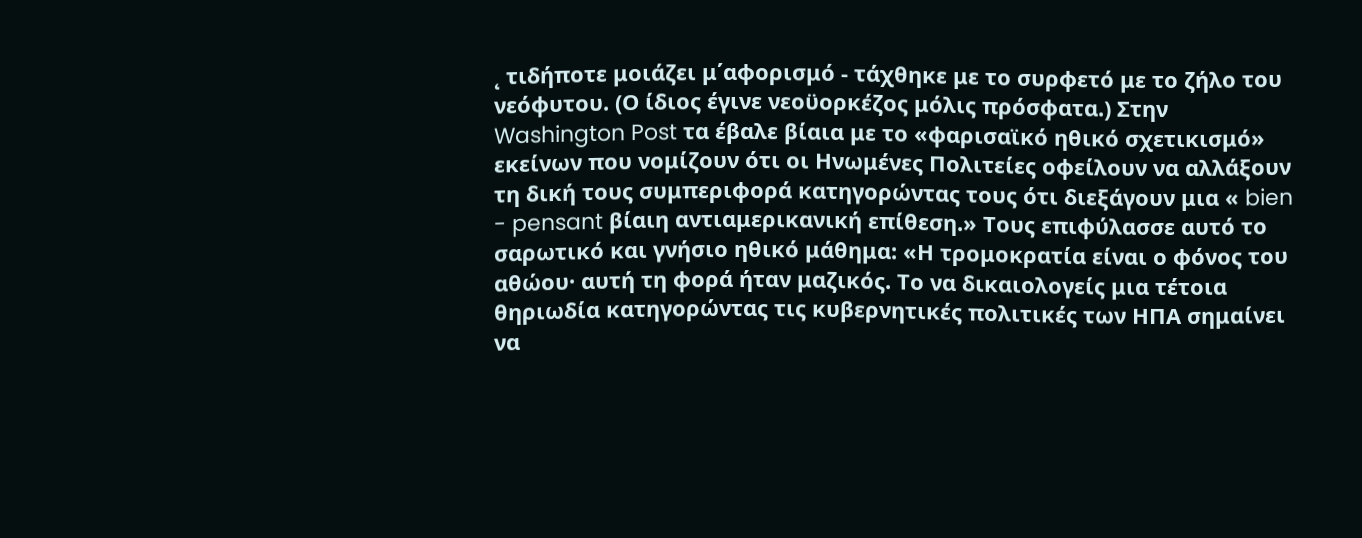˛ τιδήποτε μοιάζει μ΄αφορισμό - τάχθηκε με το συρφετό με το ζήλο του νεόφυτου. (Ο ίδιος έγινε νεοϋορκέζος μόλις πρόσφατα.) Στην Washington Post τα έβαλε βίαια με το «φαρισαϊκό ηθικό σχετικισμό» εκείνων που νομίζουν ότι οι Ηνωμένες Πολιτείες οφείλουν να αλλάξουν τη δική τους συμπεριφορά κατηγορώντας τους ότι διεξάγουν μια « bien - pensant βίαιη αντιαμερικανική επίθεση.» Τους επιφύλασσε αυτό το σαρωτικό και γνήσιο ηθικό μάθημα: «Η τρομοκρατία είναι ο φόνος του αθώου· αυτή τη φορά ήταν μαζικός. Το να δικαιολογείς μια τέτοια θηριωδία κατηγορώντας τις κυβερνητικές πολιτικές των ΗΠΑ σημαίνει να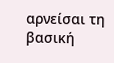αρνείσαι τη βασική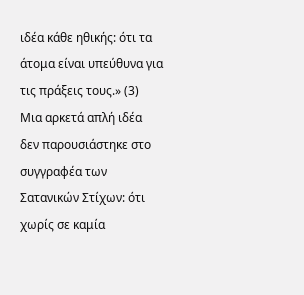ιδέα κάθε ηθικής: ότι τα άτομα είναι υπεύθυνα για τις πράξεις τους.» (3) Μια αρκετά απλή ιδέα δεν παρουσιάστηκε στο συγγραφέα των Σατανικών Στίχων: ότι χωρίς σε καμία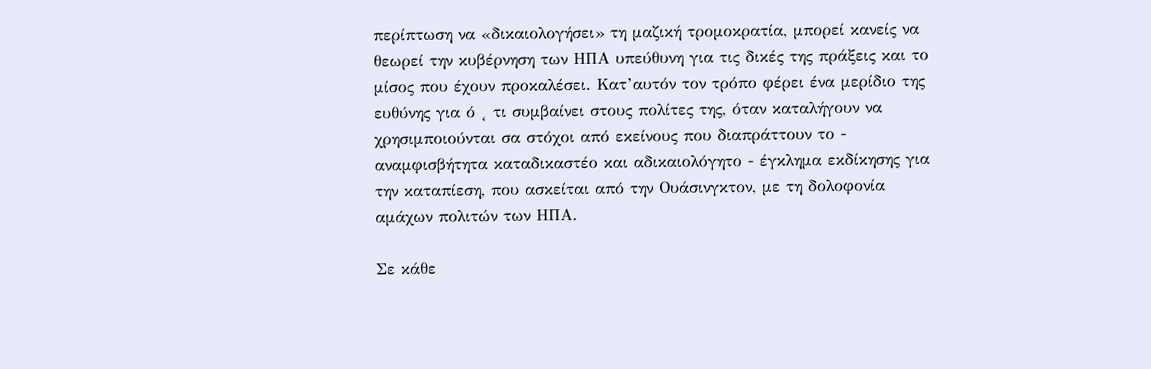περίπτωση να «δικαιολογήσει» τη μαζική τρομοκρατία, μπορεί κανείς να θεωρεί την κυβέρνηση των ΗΠΑ υπεύθυνη για τις δικές της πράξεις και το μίσος που έχουν προκαλέσει. Κατ’αυτόν τον τρόπο φέρει ένα μερίδιο της ευθύνης για ό ˛ τι συμβαίνει στους πολίτες της, όταν καταλήγουν να χρησιμποιούνται σα στόχοι από εκείνους που διαπράττουν το - αναμφισβήτητα καταδικαστέο και αδικαιολόγητο - έγκλημα εκδίκησης για την καταπίεση, που ασκείται από την Ουάσινγκτον, με τη δολοφονία αμάχων πολιτών των ΗΠΑ.

Σε κάθε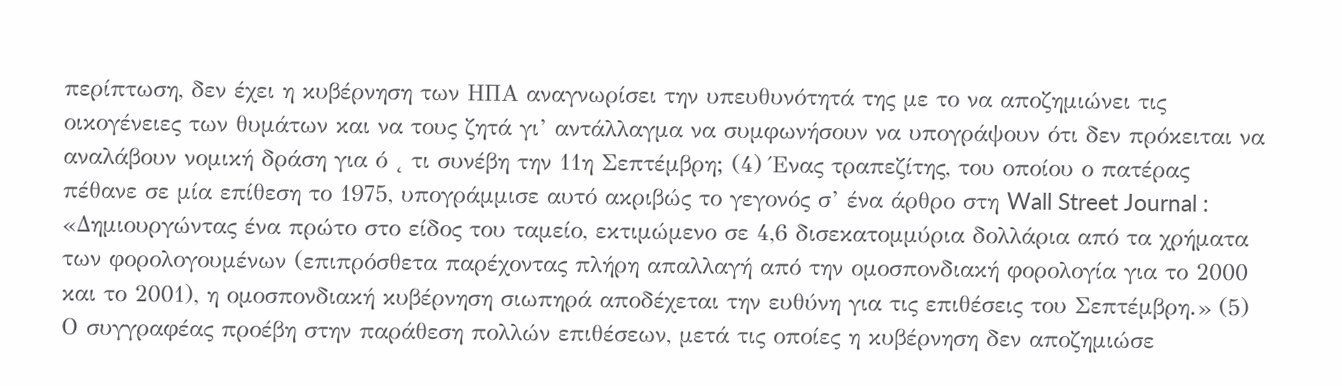περίπτωση, δεν έχει η κυβέρνηση των ΗΠΑ αναγνωρίσει την υπευθυνότητά της με το να αποζημιώνει τις οικογένειες των θυμάτων και να τους ζητά γι’ αντάλλαγμα να συμφωνήσουν να υπογράψουν ότι δεν πρόκειται να αναλάβουν νομική δράση για ό ˛ τι συνέβη την 11η Σεπτέμβρη; (4) Ένας τραπεζίτης, του οποίου ο πατέρας πέθανε σε μία επίθεση το 1975, υπογράμμισε αυτό ακριβώς το γεγονός σ’ ένα άρθρο στη Wall Street Journal : «Δημιουργώντας ένα πρώτο στο είδος του ταμείο, εκτιμώμενο σε 4,6 δισεκατομμύρια δολλάρια από τα χρήματα των φορολογουμένων (επιπρόσθετα παρέχοντας πλήρη απαλλαγή από την ομοσπονδιακή φορολογία για το 2000 και το 2001), η ομοσπονδιακή κυβέρνηση σιωπηρά αποδέχεται την ευθύνη για τις επιθέσεις του Σεπτέμβρη.» (5) Ο συγγραφέας προέβη στην παράθεση πολλών επιθέσεων, μετά τις οποίες η κυβέρνηση δεν αποζημιώσε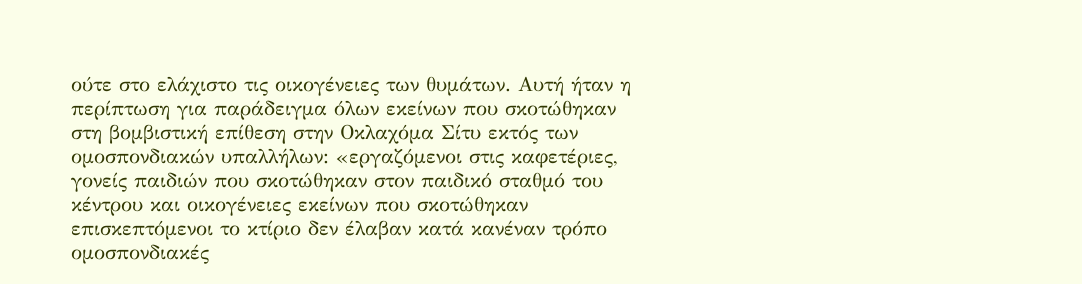ούτε στο ελάχιστο τις οικογένειες των θυμάτων. Αυτή ήταν η περίπτωση για παράδειγμα όλων εκείνων που σκοτώθηκαν στη βομβιστική επίθεση στην Οκλαχόμα Σίτυ εκτός των ομοσπονδιακών υπαλλήλων: «εργαζόμενοι στις καφετέριες, γονείς παιδιών που σκοτώθηκαν στον παιδικό σταθμό του κέντρου και οικογένειες εκείνων που σκοτώθηκαν επισκεπτόμενοι το κτίριο δεν έλαβαν κατά κανέναν τρόπο ομοσπονδιακές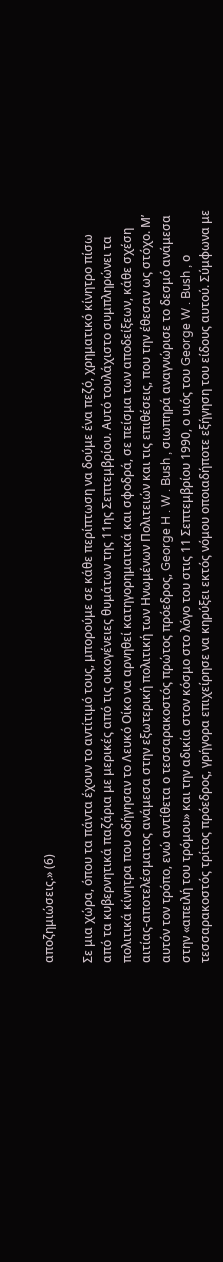αποζημιώσεις.» (6)

Σε μια χώρα, όπου τα πάντα έχουν το αντίτιμό τους, μπορούμε σε κάθε περίπτωση να δούμε ένα πεζό, χρηματικό κίνητρο πίσω από τα κυβερνητικά παζάρια με μερικές από τις οικογένειες θυμάτων της 11ης Σεπτεμβρίου. Αυτό τουλάχιστο συμπληρώνει τα πολιτικά κίνητρα που οδήγησαν το Λευκό Οίκο να αρνηθεί κατηγορηματικά και σφοδρά, σε πείσμα των αποδείξεων, κάθε σχέση αιτίας-αποτελέσματος ανάμεσα στην εξωτερική πολιτική των Ηνωμένων Πολιτειών και τις επιθέσεις, που την έθεσαν ως στόχο. Μ’ αυτόν τον τρόπο, ενώ αντίθετα ο τεσσαρακοστός πρώτος πρόεδρος, George H . W . Bush , σιωπηρά αναγνώρισε το δεσμό ανάμεσα στην «απειλή του τρόμου» και την αδικία στον κόσμο στο λόγο του στις 11 Σεπτεμβρίου 1990, ο υιός του George W . Bush , ο τεσσαρακοστός τρίτος πρόεδρος, γρήγορα επιχείρησε να κηρύξει εκτός νόμου οποιαδήποτε εξήγηση του είδους αυτού. Σύμφωνα με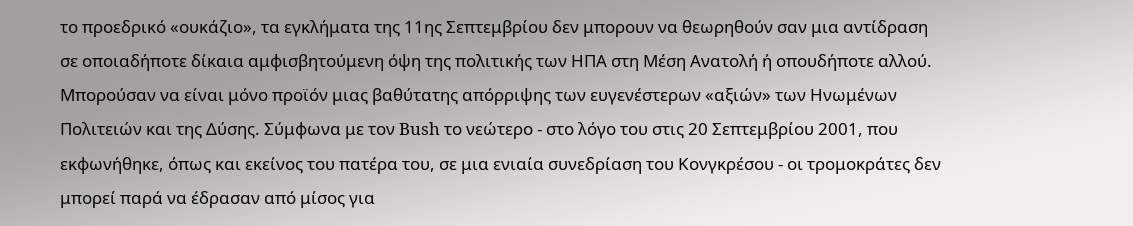το προεδρικό «ουκάζιο», τα εγκλήματα της 11ης Σεπτεμβρίου δεν μπορουν να θεωρηθούν σαν μια αντίδραση σε οποιαδήποτε δίκαια αμφισβητούμενη όψη της πολιτικής των ΗΠΑ στη Μέση Ανατολή ή οπουδήποτε αλλού. Μπορούσαν να είναι μόνο προϊόν μιας βαθύτατης απόρριψης των ευγενέστερων «αξιών» των Ηνωμένων Πολιτειών και της Δύσης. Σύμφωνα με τον Bush το νεώτερο - στο λόγο του στις 20 Σεπτεμβρίου 2001, που εκφωνήθηκε, όπως και εκείνος του πατέρα του, σε μια ενιαία συνεδρίαση του Κονγκρέσου - οι τρομοκράτες δεν μπορεί παρά να έδρασαν από μίσος για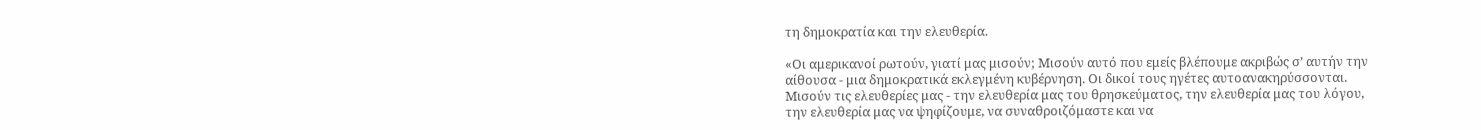τη δημοκρατία και την ελευθερία.

«Οι αμερικανοί ρωτούν, γιατί μας μισούν; Μισούν αυτό που εμείς βλέπουμε ακριβώς σ’ αυτήν την αίθουσα - μια δημοκρατικά εκλεγμένη κυβέρνηση. Οι δικοί τους ηγέτες αυτοανακηρύσσονται. Μισούν τις ελευθερίες μας - την ελευθερία μας του θρησκεύματος, την ελευθερία μας του λόγου, την ελευθερία μας να ψηφίζουμε, να συναθροιζόμαστε και να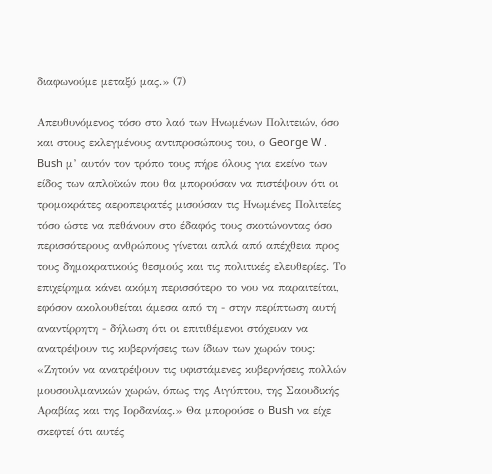διαφωνούμε μεταξύ μας.» (7)

Απευθυνόμενος τόσο στο λαό των Ηνωμένων Πολιτειών, όσο και στους εκλεγμένους αντιπροσώπους του, ο George W . Bush μ’ αυτόν τον τρόπο τους πήρε όλους για εκείνο των είδος των απλοϊκών που θα μπορούσαν να πιστέψουν ότι οι τρομοκράτες αεροπειρατές μισούσαν τις Ηνωμένες Πολιτείες τόσο ώστε να πεθάνουν στο έδαφός τους σκοτώνοντας όσο περισσότερους ανθρώπους γίνεται απλά από απέχθεια προς τους δημοκρατικούς θεσμούς και τις πολιτικές ελευθερίες. Το επιχείρημα κάνει ακόμη περισσότερο το νου να παραιτείται, εφόσον ακολουθείται άμεσα από τη - στην περίπτωση αυτή αναντίρρητη - δήλωση ότι οι επιτιθέμενοι στόχευαν να ανατρέψουν τις κυβερνήσεις των ίδιων των χωρών τους: «Ζητούν να ανατρέψουν τις υφιστάμενες κυβερνήσεις πολλών μουσουλμανικών χωρών, όπως της Αιγύπτου, της Σαουδικής Αραβίας και της Ιορδανίας.» Θα μπορούσε ο Bush να είχε σκεφτεί ότι αυτές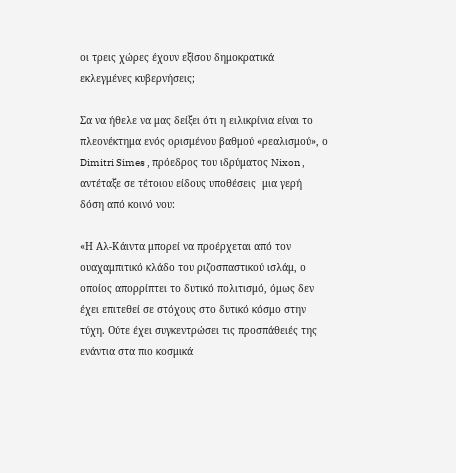οι τρεις χώρες έχουν εξίσου δημοκρατικά εκλεγμένες κυβερνήσεις;

Σα να ήθελε να μας δείξει ότι η ειλικρίνια είναι το πλεονέκτημα ενός ορισμένου βαθμού «ρεαλισμού», ο Dimitri Simes , πρόεδρος του ιδρύματος Nixon , αντέταξε σε τέτοιου είδους υποθέσεις  μια γερή δόση από κοινό νου:

«Η Αλ-Κάιντα μπορεί να προέρχεται από τον ουαχαμπιτικό κλάδο του ριζοσπαστικού ισλάμ, ο οποίος απορρίπτει το δυτικό πολιτισμό, όμως δεν έχει επιτεθεί σε στόχους στο δυτικό κόσμο στην τύχη. Ούτε έχει συγκεντρώσει τις προσπάθειές της ενάντια στα πιο κοσμικά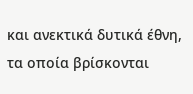και ανεκτικά δυτικά έθνη, τα οποία βρίσκονται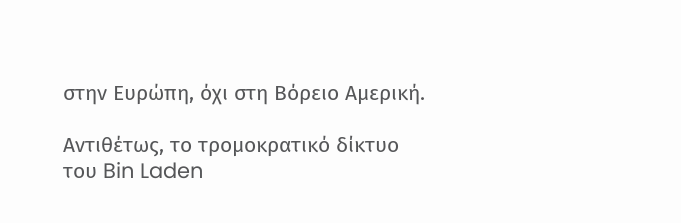στην Ευρώπη, όχι στη Βόρειο Αμερική.

Αντιθέτως, το τρομοκρατικό δίκτυο του Bin Laden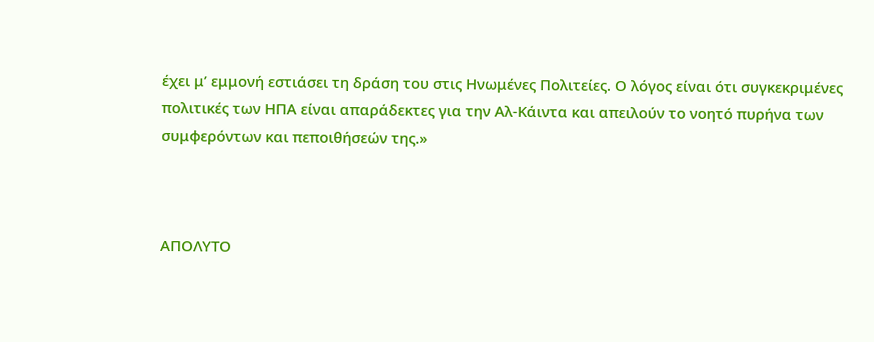έχει μ’ εμμονή εστιάσει τη δράση του στις Ηνωμένες Πολιτείες. Ο λόγος είναι ότι συγκεκριμένες πολιτικές των ΗΠΑ είναι απαράδεκτες για την Αλ-Κάιντα και απειλούν το νοητό πυρήνα των συμφερόντων και πεποιθήσεών της.»



ΑΠΟΛΥΤΟ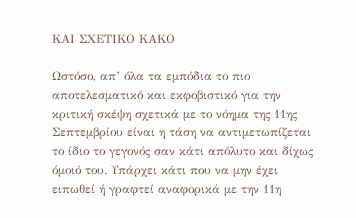ΚΑΙ ΣΧΕΤΙΚΟ ΚΑΚΟ

Ωστόσο, απ’ όλα τα εμπόδια το πιο αποτελεσματικό και εκφοβιστικό για την κριτική σκέψη σχετικά με το νόημα της 11ης Σεπτεμβρίου είναι η τάση να αντιμετωπίζεται το ίδιο το γεγονός σαν κάτι απόλυτο και δίχως όμοιό του. Υπάρχει κάτι που να μην έχει ειπωθεί ή γραφτεί αναφορικά με την 11η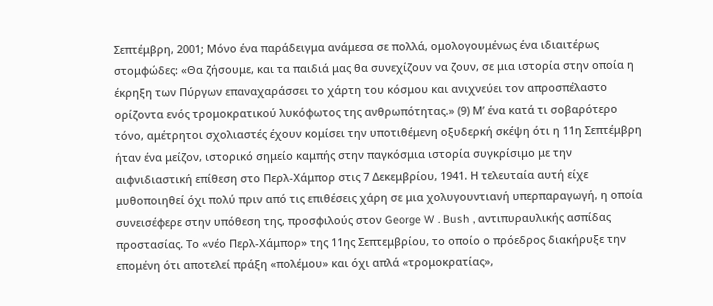Σεπτέμβρη, 2001; Μόνο ένα παράδειγμα ανάμεσα σε πολλά, ομολογουμένως ένα ιδιαιτέρως στομφώδες: «Θα ζήσουμε, και τα παιδιά μας θα συνεχίζουν να ζουν, σε μια ιστορία στην οποία η έκρηξη των Πύργων επαναχαράσσει το χάρτη του κόσμου και ανιχνεύει τον απροσπέλαστο ορίζοντα ενός τρομοκρατικού λυκόφωτος της ανθρωπότητας.» (9) Μ’ ένα κατά τι σοβαρότερο τόνο, αμέτρητοι σχολιαστές έχουν κομίσει την υποτιθέμενη οξυδερκή σκέψη ότι η 11η Σεπτέμβρη ήταν ένα μείζον, ιστορικό σημείο καμπής στην παγκόσμια ιστορία συγκρίσιμο με την αιφνιδιαστική επίθεση στο Περλ-Χάμπορ στις 7 Δεκεμβρίου, 1941. Η τελευταία αυτή είχε μυθοποιηθεί όχι πολύ πριν από τις επιθέσεις χάρη σε μια χολυγουντιανή υπερπαραγωγή, η οποία συνεισέφερε στην υπόθεση της, προσφιλούς στον George W . Bush , αντιπυραυλικής ασπίδας προστασίας. Το «νέο Περλ-Χάμπορ» της 11ης Σεπτεμβρίου, το οποίο ο πρόεδρος διακήρυξε την επομένη ότι αποτελεί πράξη «πολέμου» και όχι απλά «τρομοκρατίας»,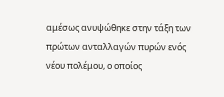αμέσως ανυψώθηκε στην τάξη των πρώτων ανταλλαγών πυρών ενός νέου πολέμου, ο οποίος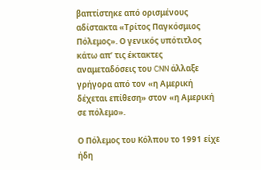βαπτίστηκε από ορισμένους αδίστακτα «Τρίτος Παγκόσμιος Πόλεμος». Ο γενικός υπότιτλος κάτω απ’ τις έκτακτες αναμεταδόσεις του CNN άλλαξε γρήγορα από τον «η Αμερική δέχεται επίθεση» στον «η Αμερική σε πόλεμο».

Ο Πόλεμος του Κόλπου το 1991 είχε ήδη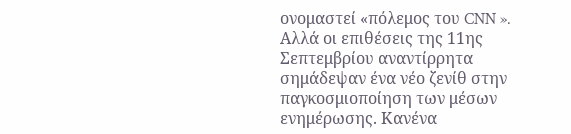ονομαστεί «πόλεμος του CNN ». Αλλά οι επιθέσεις της 11ης Σεπτεμβρίου αναντίρρητα σημάδεψαν ένα νέο ζενίθ στην παγκοσμιοποίηση των μέσων ενημέρωσης. Κανένα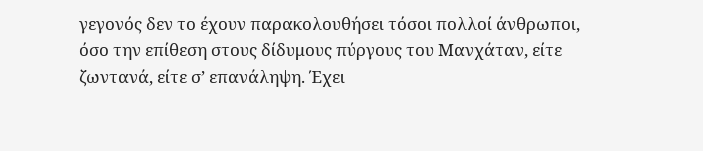γεγονός δεν το έχουν παρακολουθήσει τόσοι πολλοί άνθρωποι, όσο την επίθεση στους δίδυμους πύργους του Μανχάταν, είτε ζωντανά, είτε σ’ επανάληψη. Έχει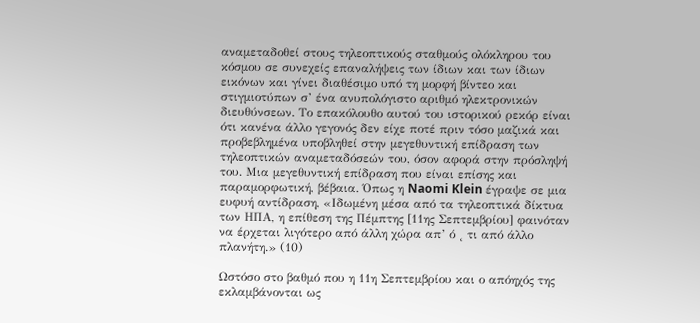αναμεταδοθεί στους τηλεοπτικούς σταθμούς ολόκληρου του κόσμου σε συνεχείς επαναλήψεις των ίδιων και των ίδιων εικόνων και γίνει διαθέσιμο υπό τη μορφή βίντεο και στιγμιοτύπων σ’ ένα ανυπολόγιστο αριθμό ηλεκτρονικών διευθύνσεων. Το επακόλουθο αυτού του ιστορικού ρεκόρ είναι ότι κανένα άλλο γεγονός δεν είχε ποτέ πριν τόσο μαζικά και προβεβλημένα υποβληθεί στην μεγεθυντική επίδραση των τηλεοπτικών αναμεταδόσεών του, όσον αφορά στην πρόσληψή του. Μια μεγεθυντική επίδραση που είναι επίσης και παραμορφωτική, βέβαια. Όπως η Naomi Klein έγραψε σε μια ευφυή αντίδραση, «Ιδωμένη μέσα από τα τηλεοπτικά δίκτυα των ΗΠΑ, η επίθεση της Πέμπτης [11ης Σεπτεμβρίου] φαινόταν να έρχεται λιγότερο από άλλη χώρα απ’ ό ˛ τι από άλλο πλανήτη.» (10)

Ωστόσο στο βαθμό που η 11η Σεπτεμβρίου και ο απόηχός της εκλαμβάνονται ως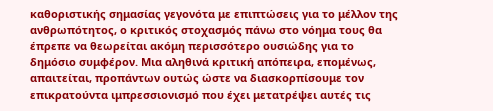καθοριστικής σημασίας γεγονότα με επιπτώσεις για το μέλλον της ανθρωπότητος, ο κριτικός στοχασμός πάνω στο νόημα τους θα έπρεπε να θεωρείται ακόμη περισσότερο ουσιώδης για το δημόσιο συμφέρον. Μια αληθινά κριτική απόπειρα, επομένως, απαιτείται, προπάντων ουτώς ώστε να διασκορπίσουμε τον επικρατούντα ιμπρεσσιονισμό που έχει μετατρέψει αυτές τις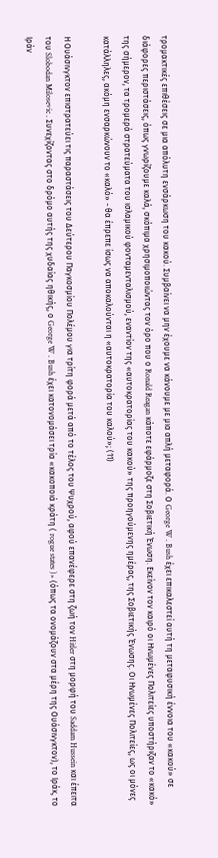τρομακτικές επιθέσεις σε μια απόλυτη ενσάρκωση του κακού. Συμβαίνει να μην έχουμε να κάνουμε με μια απλή μεταφορά. Ο George W . Bush έχει επικαλεστεί αυτή τη μεταφυσική έννοια του «κακού» σε διάφορες περιστάσεις, όπως γνωρίζουμε καλά, σκόπιμα χρησιμοποιώντας τον όρο που ο Ronald Reagan κάποτε εφάρμοζε στη Σοβιετική Ένωση. Εκείνον τον καιρό οι Ηνωμένες Πολιτείες υποστήριζαν το «κακό» της σήμερον, τα τρομερά στρατεύματα του ισλαμικού φονταμενταλισμού, εναντίον της «αυτοκρατορίας του κακού» της προηγούμενης ημέρας, της Σοβιετικής Ένωσης. Οι Ηνωμένες Πολιτείες, ως οι μόνες κατάλληλες, ακόμη ενσαρκώνουν το «καλό» - θα έπρεπε ίσως να αποκαλούνται η «αυτοκρατορία του καλού»; (11)

Η Ουάσινγκτον επιστρατεύει τις παραστάσεις του Δεύτερου Παγκοσμίου Πολέμου για τρίτη φορά μετά από το τέλος του Ψυχρού, αφού επανέφερε στη ζωή τον Hitler στη μορφή του Saddam Hussein και έπειτα του Slobodan Milosevic . Συνεχίζοντας στο δρόμο αυτής της χυδαίας ηθικής, ο George W . Bush έχει κατονομάσει τρία «κακοποιά κράτη ( rogue states )» (όπως τα ονομάζουν στα μέρη της Ουάσινγκτον), το Ιράκ, το Ιράν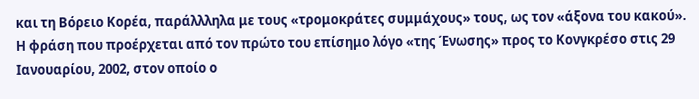και τη Βόρειο Κορέα, παράλλληλα με τους «τρομοκράτες συμμάχους» τους, ως τον «άξονα του κακού». Η φράση που προέρχεται από τον πρώτο του επίσημο λόγο «της Ένωσης» προς το Κονγκρέσο στις 29 Ιανουαρίου, 2002, στον οποίο ο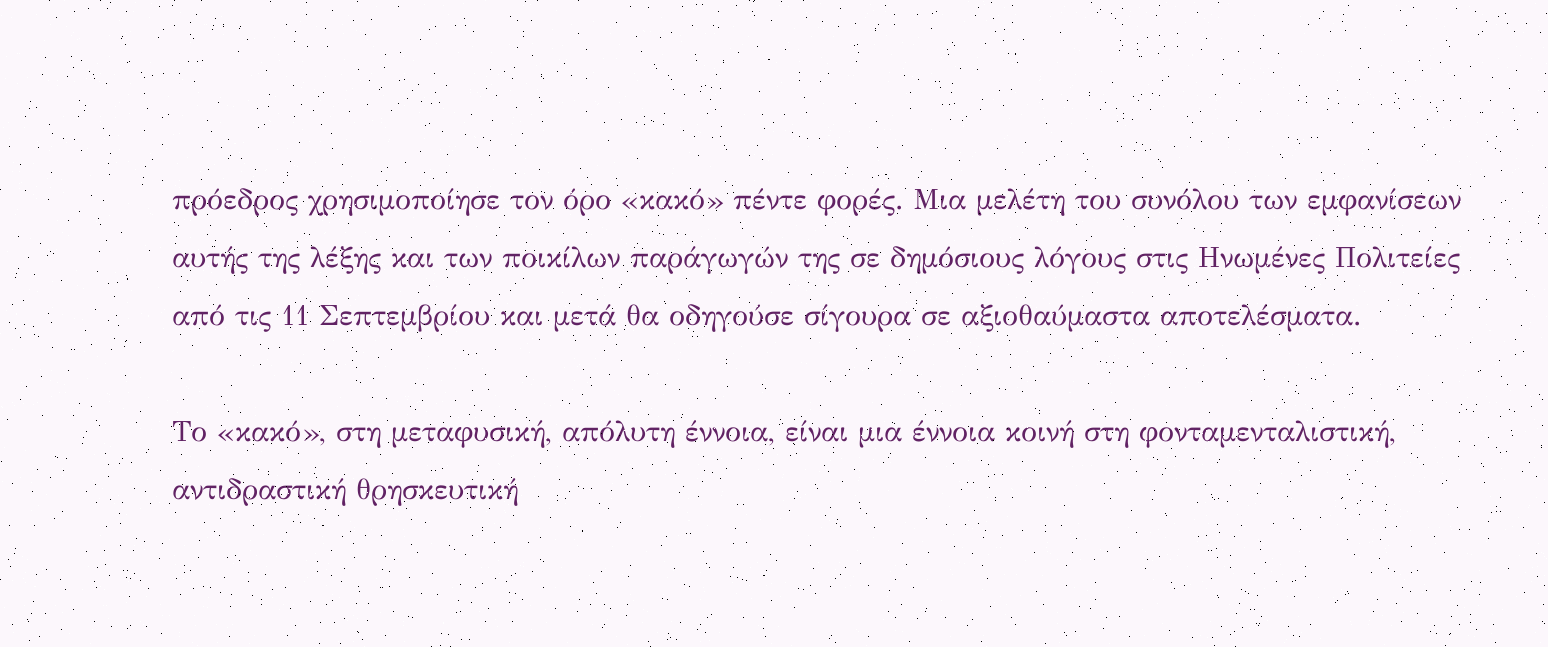πρόεδρος χρησιμοποίησε τον όρο «κακό» πέντε φορές. Μια μελέτη του συνόλου των εμφανίσεων αυτής της λέξης και των ποικίλων παράγωγών της σε δημόσιους λόγους στις Ηνωμένες Πολιτείες από τις 11 Σεπτεμβρίου και μετά θα οδηγούσε σίγουρα σε αξιοθαύμαστα αποτελέσματα.

Το «κακό», στη μεταφυσική, απόλυτη έννοια, είναι μια έννοια κοινή στη φονταμενταλιστική, αντιδραστική θρησκευτική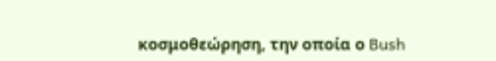κοσμοθεώρηση, την οποία ο Bush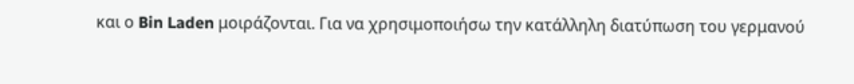και ο Bin Laden μοιράζονται. Για να χρησιμοποιήσω την κατάλληλη διατύπωση του γερμανού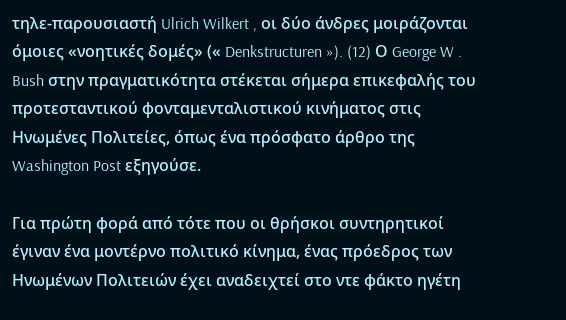τηλε-παρουσιαστή Ulrich Wilkert , οι δύο άνδρες μοιράζονται όμοιες «νοητικές δομές» (« Denkstructuren »). (12) Ο George W . Bush στην πραγματικότητα στέκεται σήμερα επικεφαλής του προτεσταντικού φονταμενταλιστικού κινήματος στις Ηνωμένες Πολιτείες, όπως ένα πρόσφατο άρθρο της Washington Post εξηγούσε.

Για πρώτη φορά από τότε που οι θρήσκοι συντηρητικοί έγιναν ένα μοντέρνο πολιτικό κίνημα, ένας πρόεδρος των Ηνωμένων Πολιτειών έχει αναδειχτεί στο ντε φάκτο ηγέτη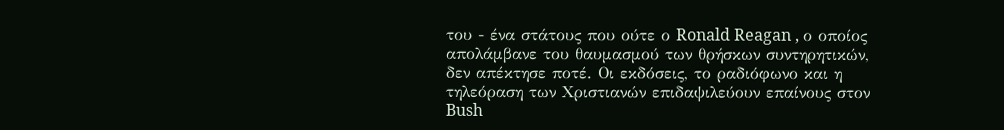του - ένα στάτους που ούτε ο Ronald Reagan , ο οποίος απολάμβανε του θαυμασμού των θρήσκων συντηρητικών, δεν απέκτησε ποτέ. Οι εκδόσεις, το ραδιόφωνο και η τηλεόραση των Χριστιανών επιδαψιλεύουν επαίνους στον Bush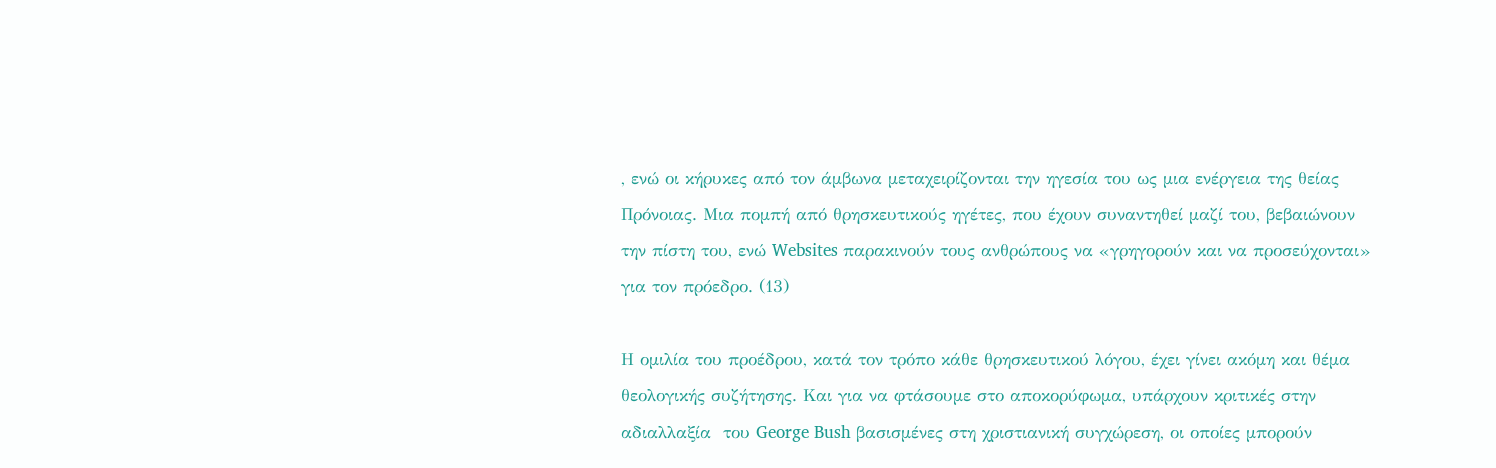, ενώ οι κήρυκες από τον άμβωνα μεταχειρίζονται την ηγεσία του ως μια ενέργεια της θείας Πρόνοιας. Μια πομπή από θρησκευτικούς ηγέτες, που έχουν συναντηθεί μαζί του, βεβαιώνουν την πίστη του, ενώ Websites παρακινούν τους ανθρώπους να «γρηγορούν και να προσεύχονται» για τον πρόεδρο. (13)

Η ομιλία του προέδρου, κατά τον τρόπο κάθε θρησκευτικού λόγου, έχει γίνει ακόμη και θέμα θεολογικής συζήτησης. Και για να φτάσουμε στο αποκορύφωμα, υπάρχουν κριτικές στην αδιαλλαξία  του George Bush βασισμένες στη χριστιανική συγχώρεση, οι οποίες μπορούν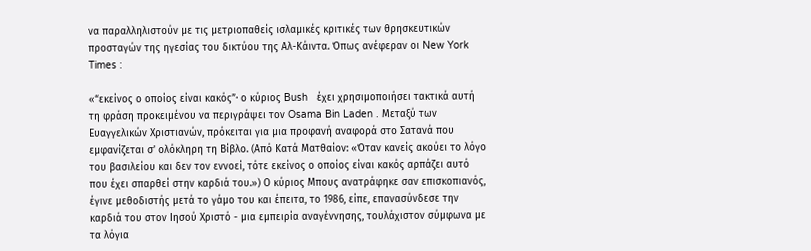να παραλληλιστούν με τις μετριοπαθείς ισλαμικές κριτικές των θρησκευτικών προσταγών της ηγεσίας του δικτύου της Αλ-Κάιντα. Όπως ανέφεραν οι New York Times :

«“εκείνος ο οποίος είναι κακός”· ο κύριος Bush   έχει χρησιμοποιήσει τακτικά αυτή τη φράση προκειμένου να περιγράψει τον Osama Bin Laden . Μεταξύ των Ευαγγελικών Χριστιανών, πρόκειται για μια προφανή αναφορά στο Σατανά που εμφανίζεται σ’ ολόκληρη τη Βίβλο. (Από Κατά Ματθαίον: «Όταν κανείς ακούει το λόγο του βασιλείου και δεν τον εννοεί, τότε εκείνος ο οποίος είναι κακός αρπάζει αυτό που έχει σπαρθεί στην καρδιά του.») Ο κύριος Μπους ανατράφηκε σαν επισκοπιανός, έγινε μεθοδιστής μετά το γάμο του και έπειτα, το 1986, είπε, επανασύνδεσε την καρδιά του στον Ιησού Χριστό - μια εμπειρία αναγέννησης, τουλάχιστον σύμφωνα με τα λόγια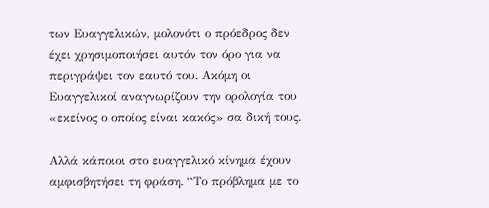των Ευαγγελικών, μολονότι ο πρόεδρος δεν έχει χρησιμοποιήσει αυτόν τον όρο για να περιγράψει τον εαυτό του. Ακόμη οι Ευαγγελικοί αναγνωρίζουν την ορολογία του «εκείνος ο οποίος είναι κακός» σα δική τους.

Αλλά κάποιοι στο ευαγγελικό κίνημα έχουν αμφισβητήσει τη φράση. “Το πρόβλημα με το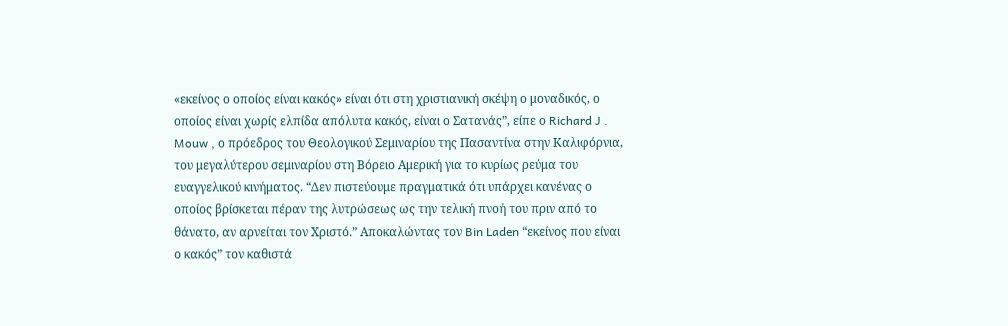«εκείνος ο οποίος είναι κακός» είναι ότι στη χριστιανική σκέψη ο μοναδικός, ο οποίος είναι χωρίς ελπίδα απόλυτα κακός, είναι ο Σατανάς”, είπε ο Richard J . Mouw , ο πρόεδρος του Θεολογικού Σεμιναρίου της Πασαντίνα στην Καλιφόρνια, του μεγαλύτερου σεμιναρίου στη Βόρειο Αμερική για το κυρίως ρεύμα του ευαγγελικού κινήματος. “Δεν πιστεύουμε πραγματικά ότι υπάρχει κανένας ο οποίος βρίσκεται πέραν της λυτρώσεως ως την τελική πνοή του πριν από το θάνατο, αν αρνείται τον Χριστό.” Αποκαλώντας τον Bin Laden “εκείνος που είναι ο κακός” τον καθιστά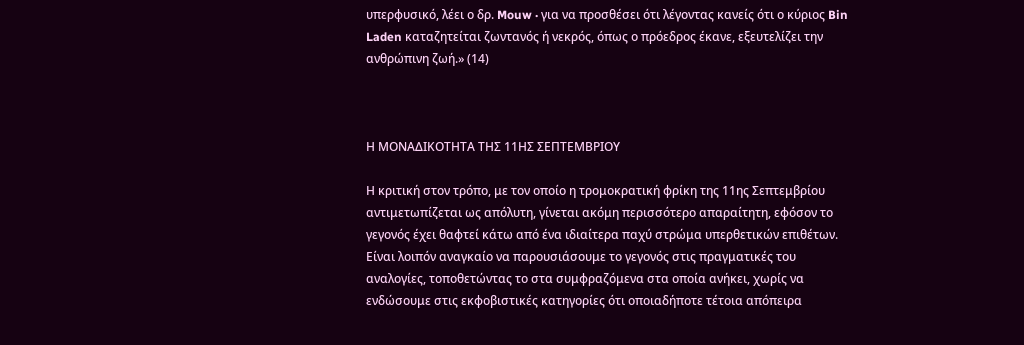υπερφυσικό, λέει ο δρ. Mouw · για να προσθέσει ότι λέγοντας κανείς ότι ο κύριος Bin Laden καταζητείται ζωντανός ή νεκρός, όπως ο πρόεδρος έκανε, εξευτελίζει την ανθρώπινη ζωή.» (14)



Η ΜΟΝΑΔΙΚΟΤΗΤΑ ΤΗΣ 11ΗΣ ΣΕΠΤΕΜΒΡΙΟΥ

Η κριτική στον τρόπο, με τον οποίο η τρομοκρατική φρίκη της 11ης Σεπτεμβρίου αντιμετωπίζεται ως απόλυτη, γίνεται ακόμη περισσότερο απαραίτητη, εφόσον το γεγονός έχει θαφτεί κάτω από ένα ιδιαίτερα παχύ στρώμα υπερθετικών επιθέτων. Είναι λοιπόν αναγκαίο να παρουσιάσουμε το γεγονός στις πραγματικές του αναλογίες, τοποθετώντας το στα συμφραζόμενα στα οποία ανήκει, χωρίς να ενδώσουμε στις εκφοβιστικές κατηγορίες ότι οποιαδήποτε τέτοια απόπειρα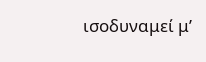ισοδυναμεί μ’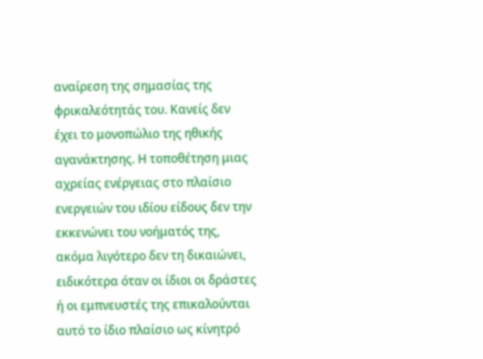αναίρεση της σημασίας της φρικαλεότητάς του. Κανείς δεν έχει το μονοπώλιο της ηθικής αγανάκτησης. Η τοποθέτηση μιας αχρείας ενέργειας στο πλαίσιο ενεργειών του ιδίου είδους δεν την εκκενώνει του νοήματός της, ακόμα λιγότερο δεν τη δικαιώνει, ειδικότερα όταν οι ίδιοι οι δράστες ή οι εμπνευστές της επικαλούνται αυτό το ίδιο πλαίσιο ως κίνητρό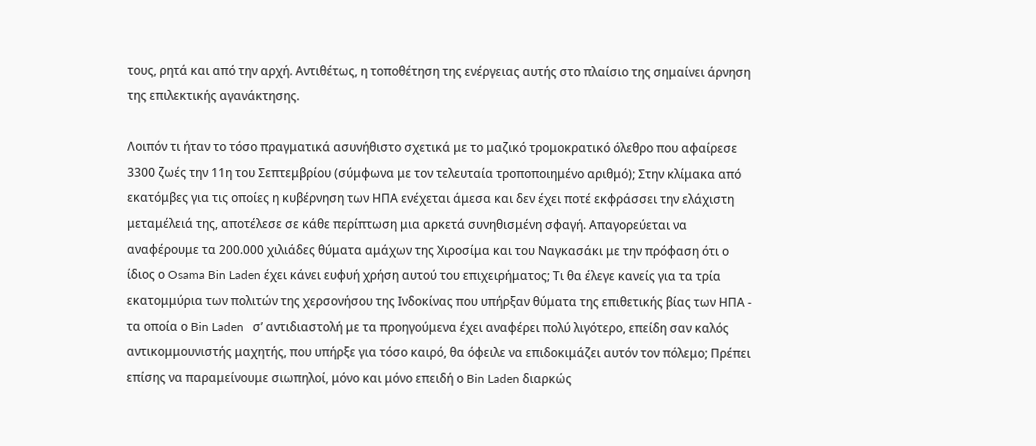τους, ρητά και από την αρχή. Αντιθέτως, η τοποθέτηση της ενέργειας αυτής στο πλαίσιο της σημαίνει άρνηση της επιλεκτικής αγανάκτησης.

Λοιπόν τι ήταν το τόσο πραγματικά ασυνήθιστο σχετικά με το μαζικό τρομοκρατικό όλεθρο που αφαίρεσε 3300 ζωές την 11η του Σεπτεμβρίου (σύμφωνα με τον τελευταία τροποποιημένο αριθμό); Στην κλίμακα από εκατόμβες για τις οποίες η κυβέρνηση των ΗΠΑ ενέχεται άμεσα και δεν έχει ποτέ εκφράσσει την ελάχιστη μεταμέλειά της, αποτέλεσε σε κάθε περίπτωση μια αρκετά συνηθισμένη σφαγή. Απαγορεύεται να αναφέρουμε τα 200.000 χιλιάδες θύματα αμάχων της Χιροσίμα και του Ναγκασάκι με την πρόφαση ότι ο ίδιος ο Osama Bin Laden έχει κάνει ευφυή χρήση αυτού του επιχειρήματος; Τι θα έλεγε κανείς για τα τρία εκατομμύρια των πολιτών της χερσονήσου της Ινδοκίνας που υπήρξαν θύματα της επιθετικής βίας των ΗΠΑ - τα οποία ο Bin Laden   σ’ αντιδιαστολή με τα προηγούμενα έχει αναφέρει πολύ λιγότερο, επείδη σαν καλός αντικομμουνιστής μαχητής, που υπήρξε για τόσο καιρό, θα όφειλε να επιδοκιμάζει αυτόν τον πόλεμο; Πρέπει επίσης να παραμείνουμε σιωπηλοί, μόνο και μόνο επειδή ο Bin Laden διαρκώς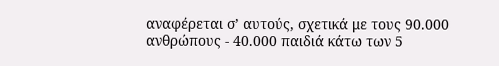αναφέρεται σ’ αυτούς, σχετικά με τους 90.000 ανθρώπους - 40.000 παιδιά κάτω των 5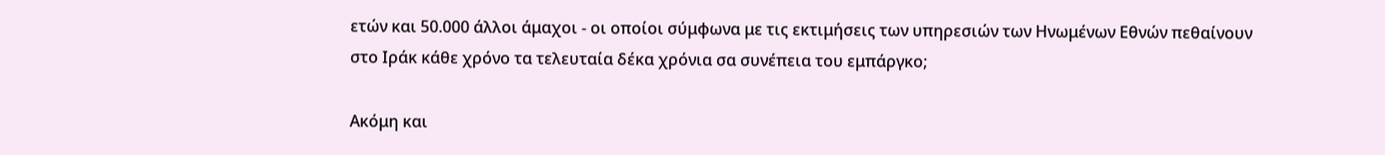ετών και 50.000 άλλοι άμαχοι - οι οποίοι σύμφωνα με τις εκτιμήσεις των υπηρεσιών των Ηνωμένων Εθνών πεθαίνουν στο Ιράκ κάθε χρόνο τα τελευταία δέκα χρόνια σα συνέπεια του εμπάργκο;

Ακόμη και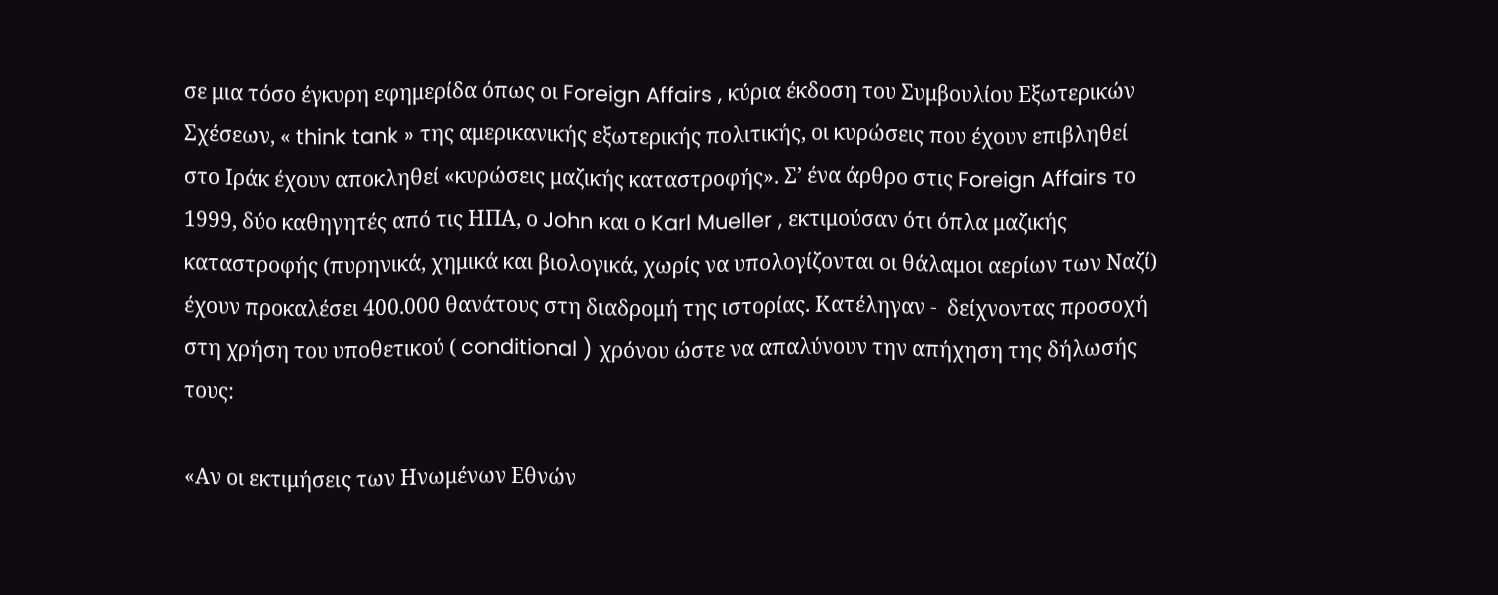σε μια τόσο έγκυρη εφημερίδα όπως οι Foreign Affairs , κύρια έκδοση του Συμβουλίου Εξωτερικών Σχέσεων, « think tank » της αμερικανικής εξωτερικής πολιτικής, οι κυρώσεις που έχουν επιβληθεί στο Ιράκ έχουν αποκληθεί «κυρώσεις μαζικής καταστροφής». Σ’ ένα άρθρο στις Foreign Affairs το 1999, δύο καθηγητές από τις ΗΠΑ, ο John και ο Karl Mueller , εκτιμούσαν ότι όπλα μαζικής καταστροφής (πυρηνικά, χημικά και βιολογικά, χωρίς να υπολογίζονται οι θάλαμοι αερίων των Ναζί) έχουν προκαλέσει 400.000 θανάτους στη διαδρομή της ιστορίας. Κατέληγαν -  δείχνοντας προσοχή στη χρήση του υποθετικού ( conditional ) χρόνου ώστε να απαλύνουν την απήχηση της δήλωσής τους:

«Αν οι εκτιμήσεις των Ηνωμένων Εθνών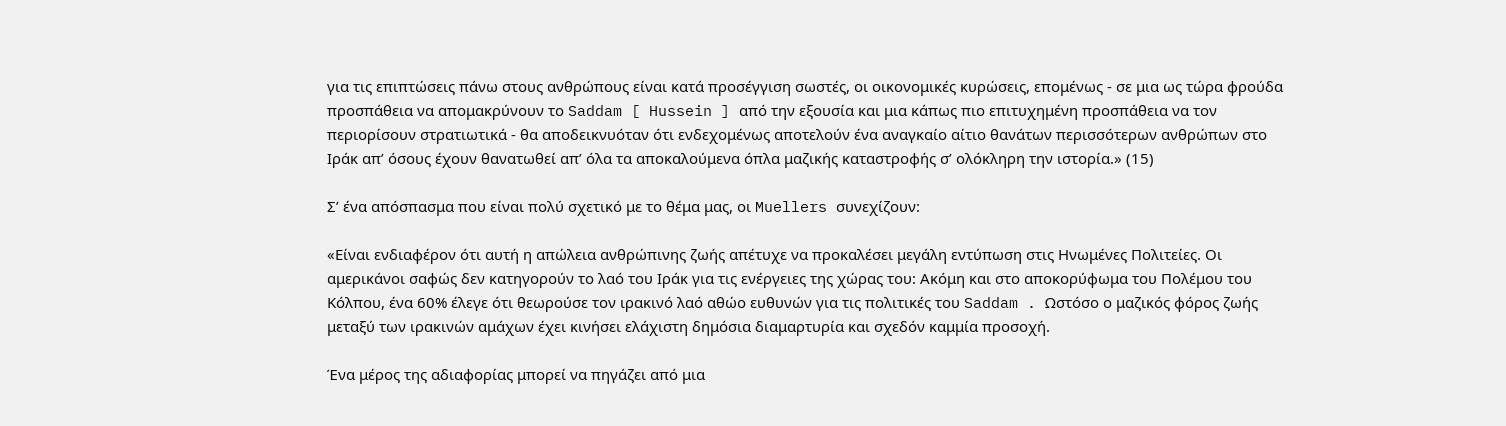για τις επιπτώσεις πάνω στους ανθρώπους είναι κατά προσέγγιση σωστές, οι οικονομικές κυρώσεις, επομένως - σε μια ως τώρα φρούδα προσπάθεια να απομακρύνουν το Saddam [ Hussein ] από την εξουσία και μια κάπως πιο επιτυχημένη προσπάθεια να τον περιορίσουν στρατιωτικά - θα αποδεικνυόταν ότι ενδεχομένως αποτελούν ένα αναγκαίο αίτιο θανάτων περισσότερων ανθρώπων στο Ιράκ απ’ όσους έχουν θανατωθεί απ’ όλα τα αποκαλούμενα όπλα μαζικής καταστροφής σ’ ολόκληρη την ιστορία.» (15)

Σ’ ένα απόσπασμα που είναι πολύ σχετικό με το θέμα μας, οι Muellers συνεχίζουν:

«Είναι ενδιαφέρον ότι αυτή η απώλεια ανθρώπινης ζωής απέτυχε να προκαλέσει μεγάλη εντύπωση στις Ηνωμένες Πολιτείες. Οι αμερικάνοι σαφώς δεν κατηγορούν το λαό του Ιράκ για τις ενέργειες της χώρας του: Ακόμη και στο αποκορύφωμα του Πολέμου του Κόλπου, ένα 60% έλεγε ότι θεωρούσε τον ιρακινό λαό αθώο ευθυνών για τις πολιτικές του Saddam . Ωστόσο ο μαζικός φόρος ζωής μεταξύ των ιρακινών αμάχων έχει κινήσει ελάχιστη δημόσια διαμαρτυρία και σχεδόν καμμία προσοχή.

Ένα μέρος της αδιαφορίας μπορεί να πηγάζει από μια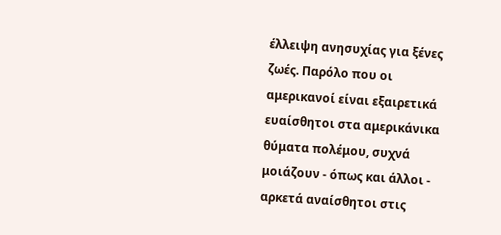έλλειψη ανησυχίας για ξένες ζωές. Παρόλο που οι αμερικανοί είναι εξαιρετικά ευαίσθητοι στα αμερικάνικα θύματα πολέμου, συχνά μοιάζουν - όπως και άλλοι - αρκετά αναίσθητοι στις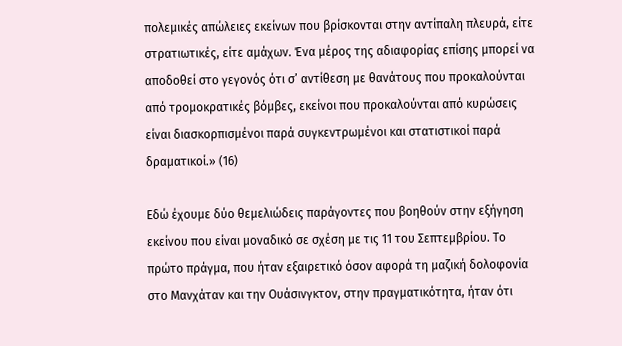πολεμικές απώλειες εκείνων που βρίσκονται στην αντίπαλη πλευρά, είτε στρατιωτικές, είτε αμάχων. Ένα μέρος της αδιαφορίας επίσης μπορεί να αποδοθεί στο γεγονός ότι σ’ αντίθεση με θανάτους που προκαλούνται από τρομοκρατικές βόμβες, εκείνοι που προκαλούνται από κυρώσεις είναι διασκορπισμένοι παρά συγκεντρωμένοι και στατιστικοί παρά δραματικοί.» (16)

Εδώ έχουμε δύο θεμελιώδεις παράγοντες που βοηθούν στην εξήγηση εκείνου που είναι μοναδικό σε σχέση με τις 11 του Σεπτεμβρίου. Το πρώτο πράγμα, που ήταν εξαιρετικό όσον αφορά τη μαζική δολοφονία στο Μανχάταν και την Ουάσινγκτον, στην πραγματικότητα, ήταν ότι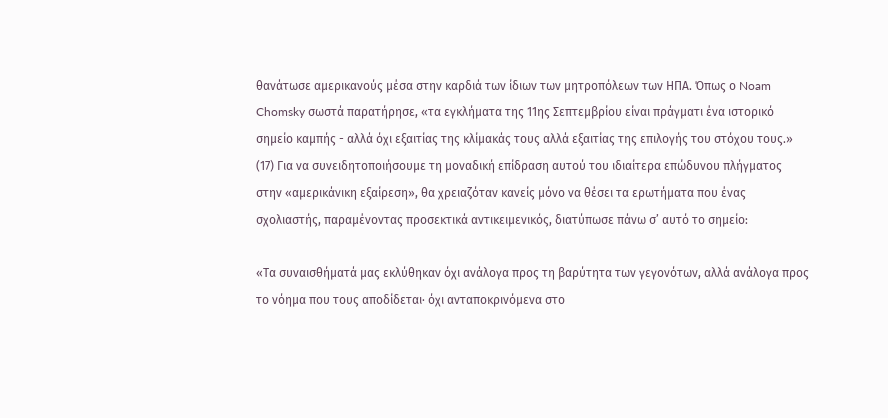θανάτωσε αμερικανούς μέσα στην καρδιά των ίδιων των μητροπόλεων των ΗΠΑ. Όπως ο Noam Chomsky σωστά παρατήρησε, «τα εγκλήματα της 11ης Σεπτεμβρίου είναι πράγματι ένα ιστορικό σημείο καμπής - αλλά όχι εξαιτίας της κλίμακάς τους αλλά εξαιτίας της επιλογής του στόχου τους.» (17) Για να συνειδητοποιήσουμε τη μοναδική επίδραση αυτού του ιδιαίτερα επώδυνου πλήγματος στην «αμερικάνικη εξαίρεση», θα χρειαζόταν κανείς μόνο να θέσει τα ερωτήματα που ένας σχολιαστής, παραμένοντας προσεκτικά αντικειμενικός, διατύπωσε πάνω σ’ αυτό το σημείο:

«Τα συναισθήματά μας εκλύθηκαν όχι ανάλογα προς τη βαρύτητα των γεγονότων, αλλά ανάλογα προς το νόημα που τους αποδίδεται· όχι ανταποκρινόμενα στο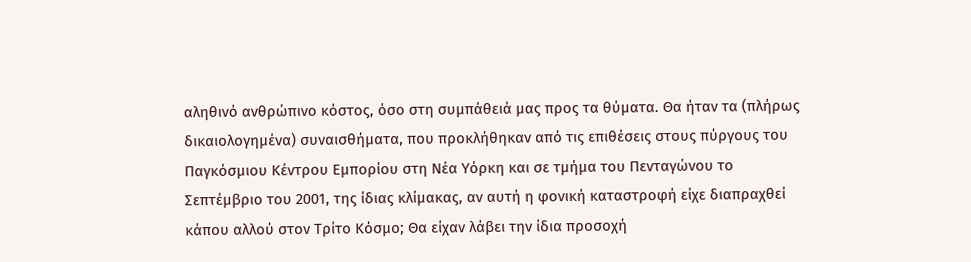αληθινό ανθρώπινο κόστος, όσο στη συμπάθειά μας προς τα θύματα. Θα ήταν τα (πλήρως δικαιολογημένα) συναισθήματα, που προκλήθηκαν από τις επιθέσεις στους πύργους του Παγκόσμιου Κέντρου Εμπορίου στη Νέα Υόρκη και σε τμήμα του Πενταγώνου το Σεπτέμβριο του 2001, της ίδιας κλίμακας, αν αυτή η φονική καταστροφή είχε διαπραχθεί κάπου αλλού στον Τρίτο Κόσμο; Θα είχαν λάβει την ίδια προσοχή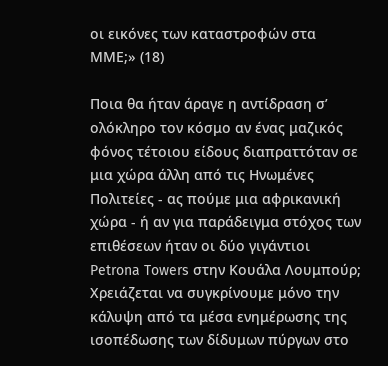οι εικόνες των καταστροφών στα ΜΜΕ;» (18)

Ποια θα ήταν άραγε η αντίδραση σ’ ολόκληρο τον κόσμο αν ένας μαζικός φόνος τέτοιου είδους διαπραττόταν σε μια χώρα άλλη από τις Ηνωμένες Πολιτείες - ας πούμε μια αφρικανική χώρα - ή αν για παράδειγμα στόχος των επιθέσεων ήταν οι δύο γιγάντιοι Petrona Towers στην Κουάλα Λουμπούρ; Χρειάζεται να συγκρίνουμε μόνο την κάλυψη από τα μέσα ενημέρωσης της ισοπέδωσης των δίδυμων πύργων στο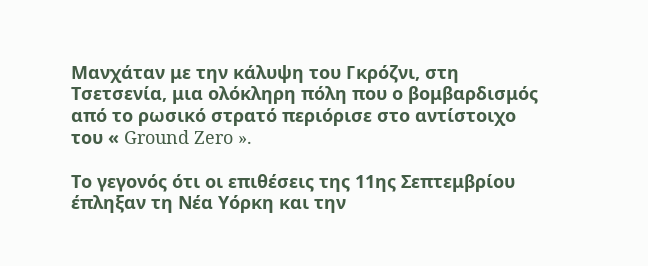Μανχάταν με την κάλυψη του Γκρόζνι, στη Τσετσενία, μια ολόκληρη πόλη που ο βομβαρδισμός από το ρωσικό στρατό περιόρισε στο αντίστοιχο του « Ground Zero ».

Το γεγονός ότι οι επιθέσεις της 11ης Σεπτεμβρίου έπληξαν τη Νέα Υόρκη και την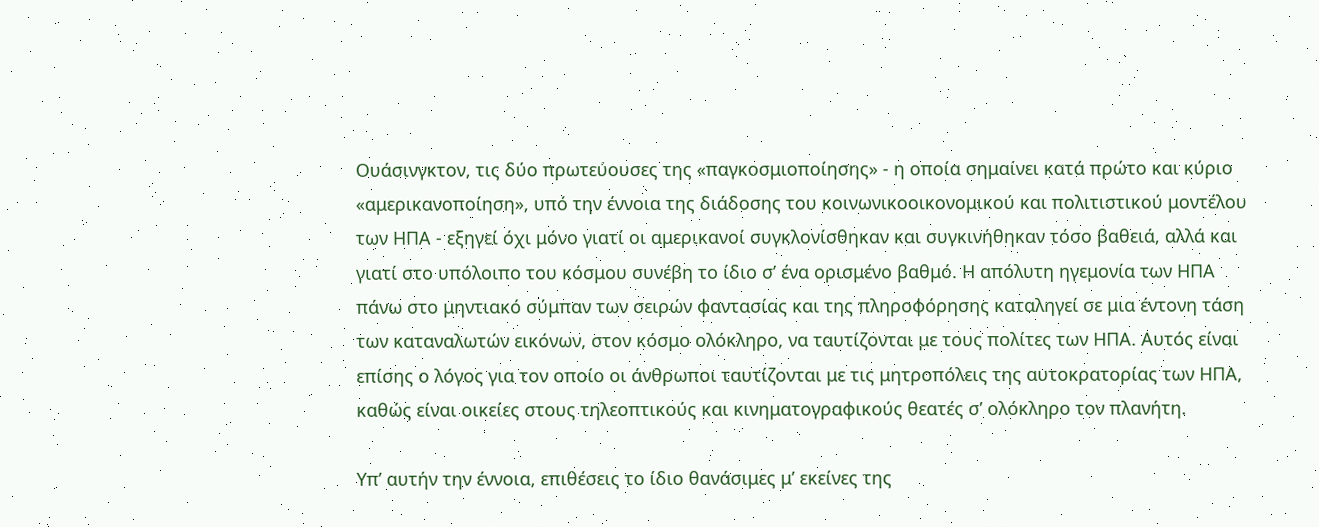Ουάσινγκτον, τις δύο πρωτεύουσες της «παγκοσμιοποίησης» - η οποία σημαίνει κατά πρώτο και κύριο «αμερικανοποίηση», υπό την έννοια της διάδοσης του κοινωνικοοικονομικού και πολιτιστικού μοντέλου των ΗΠΑ - εξηγεί όχι μόνο γιατί οι αμερικανοί συγκλονίσθηκαν και συγκινήθηκαν τόσο βαθειά, αλλά και γιατί στο υπόλοιπο του κόσμου συνέβη το ίδιο σ’ ένα ορισμένο βαθμό. Η απόλυτη ηγεμονία των ΗΠΑ πάνω στο μηντιακό σύμπαν των σειρών φαντασίας και της πληροφόρησης καταληγεί σε μια έντονη τάση των καταναλωτών εικόνων, στον κόσμο ολόκληρο, να ταυτίζονται με τους πολίτες των ΗΠΑ. Αυτός είναι επίσης ο λόγος για τον οποίο οι άνθρωποι ταυτίζονται με τις μητροπόλεις της αυτοκρατορίας των ΗΠΑ, καθώς είναι οικείες στους τηλεοπτικούς και κινηματογραφικούς θεατές σ’ ολόκληρο τον πλανήτη.

Υπ’ αυτήν την έννοια, επιθέσεις το ίδιο θανάσιμες μ’ εκείνες της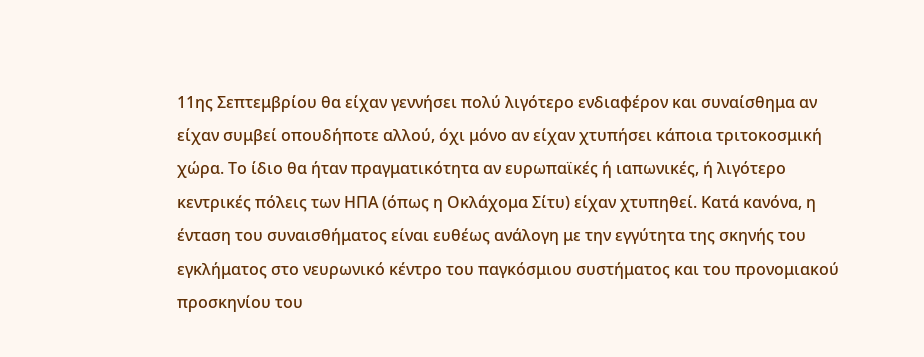11ης Σεπτεμβρίου θα είχαν γεννήσει πολύ λιγότερο ενδιαφέρον και συναίσθημα αν είχαν συμβεί οπουδήποτε αλλού, όχι μόνο αν είχαν χτυπήσει κάποια τριτοκοσμική χώρα. Το ίδιο θα ήταν πραγματικότητα αν ευρωπαϊκές ή ιαπωνικές, ή λιγότερο κεντρικές πόλεις των ΗΠΑ (όπως η Οκλάχομα Σίτυ) είχαν χτυπηθεί. Κατά κανόνα, η ένταση του συναισθήματος είναι ευθέως ανάλογη με την εγγύτητα της σκηνής του εγκλήματος στο νευρωνικό κέντρο του παγκόσμιου συστήματος και του προνομιακού προσκηνίου του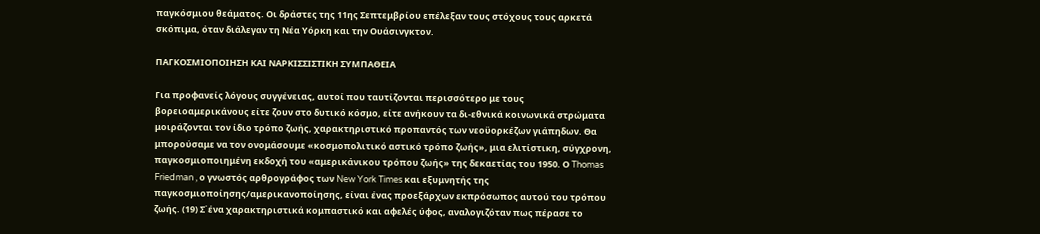παγκόσμιου θεάματος. Οι δράστες της 11ης Σεπτεμβρίου επέλεξαν τους στόχους τους αρκετά σκόπιμα, όταν διάλεγαν τη Νέα Υόρκη και την Ουάσινγκτον.

ΠΑΓΚΟΣΜΙΟΠΟΙΗΣΗ ΚΑΙ ΝΑΡΚΙΣΣΙΣΤΙΚΗ ΣΥΜΠΑΘΕΙΑ

Για προφανείς λόγους συγγένειας, αυτοί που ταυτίζονται περισσότερο με τους βορειοαμερικάνους είτε ζουν στο δυτικό κόσμο, είτε ανήκουν τα δι-εθνικά κοινωνικά στρώματα μοιράζονται τον ίδιο τρόπο ζωής, χαρακτηριστικό προπαντός των νεοϋορκέζων γιάπηδων. Θα μπορούσαμε να τον ονομάσουμε «κοσμοπολιτικό αστικό τρόπο ζωής», μια ελιτίστικη, σύγχρονη, παγκοσμιοποιημένη εκδοχή του «αμερικάνικου τρόπου ζωής» της δεκαετίας του 1950. Ο Thomas Friedman , ο γνωστός αρθρογράφος των New York Times και εξυμνητής της παγκοσμιοποίησης/αμερικανοποίησης, είναι ένας προεξάρχων εκπρόσωπος αυτού του τρόπου ζωής. (19) Σ΄ένα χαρακτηριστικά κομπαστικό και αφελές ύφος, αναλογιζόταν πως πέρασε το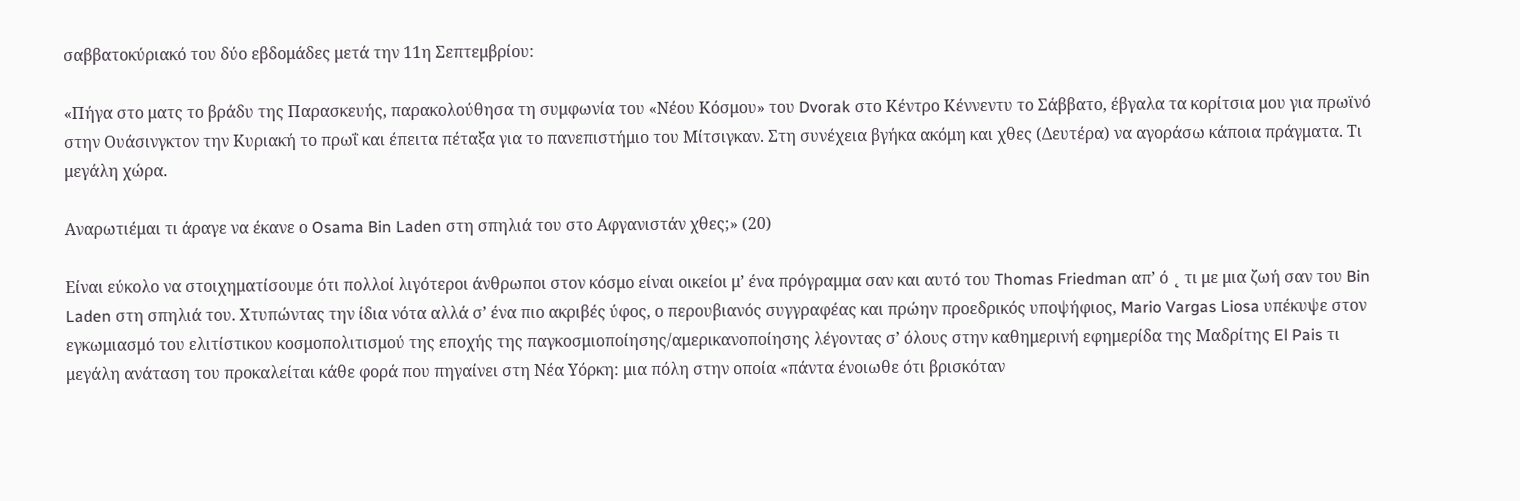σαββατοκύριακό του δύο εβδομάδες μετά την 11η Σεπτεμβρίου:

«Πήγα στο ματς το βράδυ της Παρασκευής, παρακολούθησα τη συμφωνία του «Νέου Κόσμου» του Dvorak στο Κέντρο Κέννεντυ το Σάββατο, έβγαλα τα κορίτσια μου για πρωϊνό στην Ουάσινγκτον την Κυριακή το πρωΐ και έπειτα πέταξα για το πανεπιστήμιο του Μίτσιγκαν. Στη συνέχεια βγήκα ακόμη και χθες (Δευτέρα) να αγοράσω κάποια πράγματα. Τι μεγάλη χώρα.

Αναρωτιέμαι τι άραγε να έκανε ο Osama Bin Laden στη σπηλιά του στο Αφγανιστάν χθες;» (20)

Είναι εύκολο να στοιχηματίσουμε ότι πολλοί λιγότεροι άνθρωποι στον κόσμο είναι οικείοι μ’ ένα πρόγραμμα σαν και αυτό του Thomas Friedman απ’ ό ˛ τι με μια ζωή σαν του Bin Laden στη σπηλιά του. Χτυπώντας την ίδια νότα αλλά σ’ ένα πιο ακριβές ύφος, ο περουβιανός συγγραφέας και πρώην προεδρικός υποψήφιος, Mario Vargas Liosa υπέκυψε στον εγκωμιασμό του ελιτίστικου κοσμοπολιτισμού της εποχής της παγκοσμιοποίησης/αμερικανοποίησης λέγοντας σ’ όλους στην καθημερινή εφημερίδα της Μαδρίτης El Pais τι μεγάλη ανάταση του προκαλείται κάθε φορά που πηγαίνει στη Νέα Υόρκη: μια πόλη στην οποία «πάντα ένοιωθε ότι βρισκόταν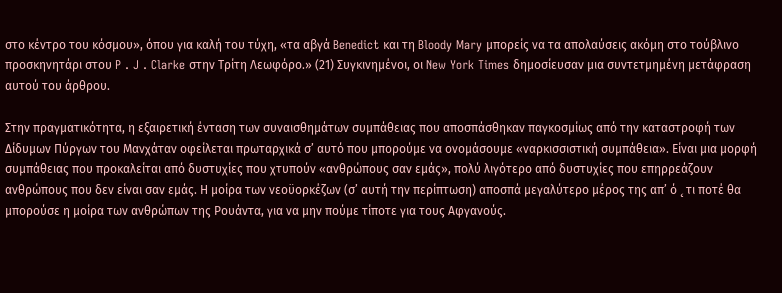στο κέντρο του κόσμου», όπου για καλή του τύχη, «τα αβγά Benedict και τη Bloody Mary μπορείς να τα απολαύσεις ακόμη στο τούβλινο προσκηνητάρι στου P . J . Clarke στην Τρίτη Λεωφόρο.» (21) Συγκινημένοι, οι New York Times δημοσίευσαν μια συντετμημένη μετάφραση αυτού του άρθρου.

Στην πραγματικότητα, η εξαιρετική ένταση των συναισθημάτων συμπάθειας που αποσπάσθηκαν παγκοσμίως από την καταστροφή των Δίδυμων Πύργων του Μανχάταν οφείλεται πρωταρχικά σ’ αυτό που μπορούμε να ονομάσουμε «ναρκισσιστική συμπάθεια». Είναι μια μορφή συμπάθειας που προκαλείται από δυστυχίες που χτυπούν «ανθρώπους σαν εμάς», πολύ λιγότερο από δυστυχίες που επηρρεάζουν ανθρώπους που δεν είναι σαν εμάς. Η μοίρα των νεοϋορκέζων (σ’ αυτή την περίπτωση) αποσπά μεγαλύτερο μέρος της απ’ ό ˛ τι ποτέ θα μπορούσε η μοίρα των ανθρώπων της Ρουάντα, για να μην πούμε τίποτε για τους Αφγανούς.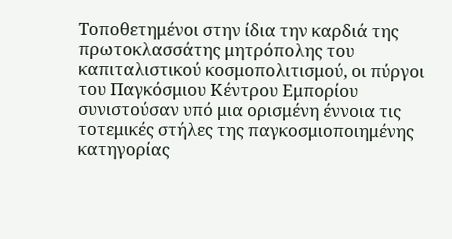Τοποθετημένοι στην ίδια την καρδιά της πρωτοκλασσάτης μητρόπολης του καπιταλιστικού κοσμοπολιτισμού, οι πύργοι του Παγκόσμιου Κέντρου Εμπορίου συνιστούσαν υπό μια ορισμένη έννοια τις τοτεμικές στήλες της παγκοσμιοποιημένης κατηγορίας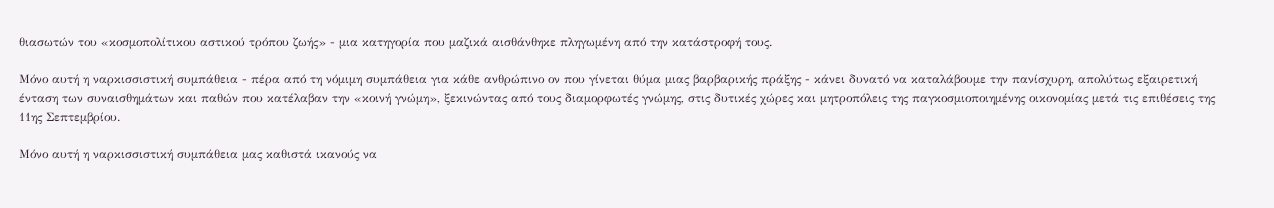θιασωτών του «κοσμοπολίτικου αστικού τρόπου ζωής» - μια κατηγορία που μαζικά αισθάνθηκε πληγωμένη από την κατάστροφή τους.

Μόνο αυτή η ναρκισσιστική συμπάθεια - πέρα από τη νόμιμη συμπάθεια για κάθε ανθρώπινο ον που γίνεται θύμα μιας βαρβαρικής πράξης - κάνει δυνατό να καταλάβουμε την πανίσχυρη, απολύτως εξαιρετική ένταση των συναισθημάτων και παθών που κατέλαβαν την «κοινή γνώμη», ξεκινώντας από τους διαμορφωτές γνώμης, στις δυτικές χώρες και μητροπόλεις της παγκοσμιοποιημένης οικονομίας μετά τις επιθέσεις της 11ης Σεπτεμβρίου.

Μόνο αυτή η ναρκισσιστική συμπάθεια μας καθιστά ικανούς να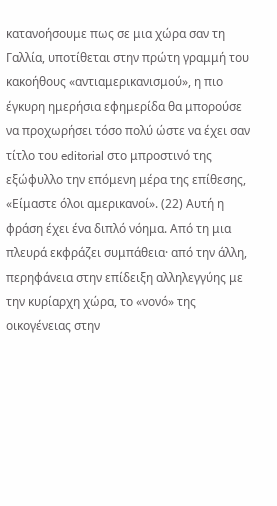κατανοήσουμε πως σε μια χώρα σαν τη Γαλλία, υποτίθεται στην πρώτη γραμμή του κακοήθους «αντιαμερικανισμού», η πιο έγκυρη ημερήσια εφημερίδα θα μπορούσε να προχωρήσει τόσο πολύ ώστε να έχει σαν τίτλο του editorial στο μπροστινό της εξώφυλλο την επόμενη μέρα της επίθεσης, «Είμαστε όλοι αμερικανοί». (22) Αυτή η φράση έχει ένα διπλό νόημα. Από τη μια πλευρά εκφράζει συμπάθεια· από την άλλη, περηφάνεια στην επίδειξη αλληλεγγύης με την κυρίαρχη χώρα, το «νονό» της οικογένειας στην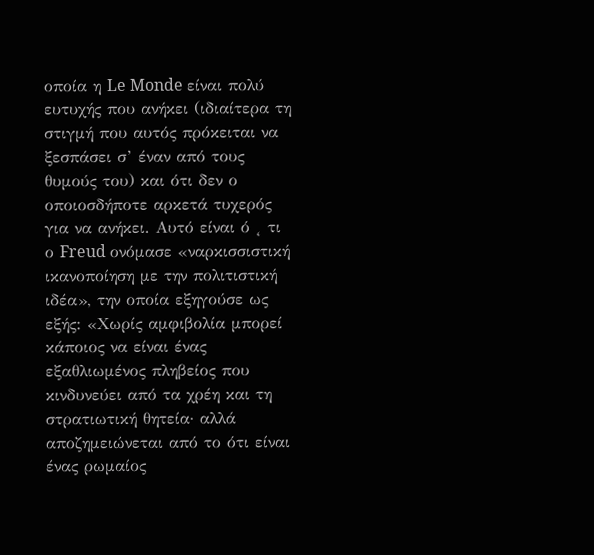οποία η Le Monde είναι πολύ ευτυχής που ανήκει (ιδιαίτερα τη στιγμή που αυτός πρόκειται να ξεσπάσει σ’ έναν από τους θυμούς του) και ότι δεν ο οποιοσδήποτε αρκετά τυχερός για να ανήκει. Αυτό είναι ό ˛ τι ο Freud ονόμασε «ναρκισσιστική ικανοποίηση με την πολιτιστική ιδέα», την οποία εξηγούσε ως εξής: «Χωρίς αμφιβολία μπορεί κάποιος να είναι ένας εξαθλιωμένος πληβείος που κινδυνεύει από τα χρέη και τη στρατιωτική θητεία· αλλά αποζημειώνεται από το ότι είναι ένας ρωμαίος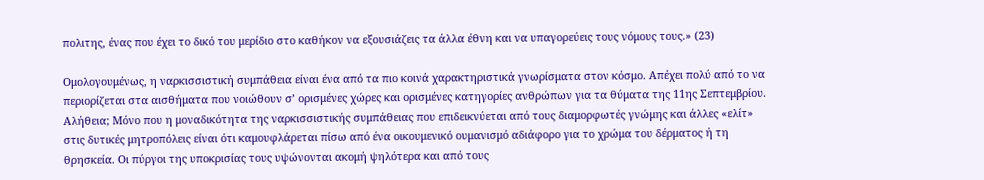πολιτης, ένας που έχει το δικό του μερίδιο στο καθήκον να εξουσιάζεις τα άλλα έθνη και να υπαγορεύεις τους νόμους τους.» (23)

Ομολογουμένως, η ναρκισσιστική συμπάθεια είναι ένα από τα πιο κοινά χαρακτηριστικά γνωρίσματα στον κόσμο. Απέχει πολύ από το να περιορίζεται στα αισθήματα που νοιώθουν σ’ ορισμένες χώρες και ορισμένες κατηγορίες ανθρώπων για τα θύματα της 11ης Σεπτεμβρίου. Αλήθεια; Μόνο που η μοναδικότητα της ναρκισσιστικής συμπάθειας που επιδεικνύεται από τους διαμορφωτές γνώμης και άλλες «ελίτ» στις δυτικές μητροπόλεις είναι ότι καμουφλάρεται πίσω από ένα οικουμενικό ουμανισμό αδιάφορο για το χρώμα του δέρματος ή τη θρησκεία. Οι πύργοι της υποκρισίας τους υψώνονται ακομή ψηλότερα και από τους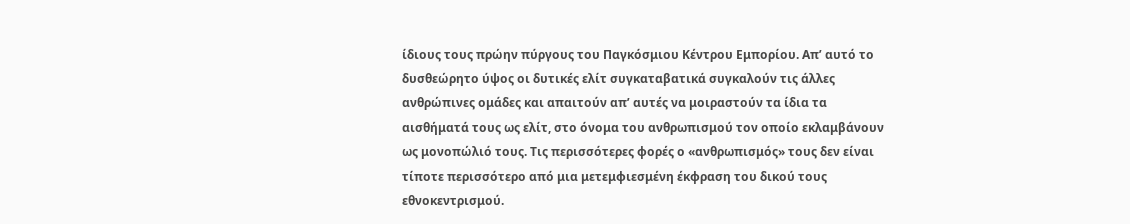ίδιους τους πρώην πύργους του Παγκόσμιου Κέντρου Εμπορίου. Απ’ αυτό το δυσθεώρητο ύψος οι δυτικές ελίτ συγκαταβατικά συγκαλούν τις άλλες ανθρώπινες ομάδες και απαιτούν απ’ αυτές να μοιραστούν τα ίδια τα αισθήματά τους ως ελίτ, στο όνομα του ανθρωπισμού τον οποίο εκλαμβάνουν ως μονοπώλιό τους. Τις περισσότερες φορές ο «ανθρωπισμός» τους δεν είναι τίποτε περισσότερο από μια μετεμφιεσμένη έκφραση του δικού τους εθνοκεντρισμού.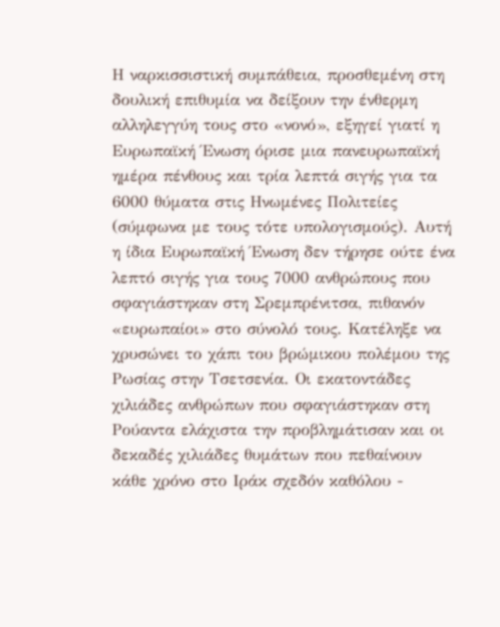Η ναρκισσιστική συμπάθεια, προσθεμένη στη δουλική επιθυμία να δείξουν την ένθερμη αλληλεγγύη τους στο «νονό», εξηγεί γιατί η Ευρωπαϊκή Ένωση όρισε μια πανευρωπαϊκή ημέρα πένθους και τρία λεπτά σιγής για τα 6000 θύματα στις Ηνωμένες Πολιτείες (σύμφωνα με τους τότε υπολογισμούς). Αυτή η ίδια Ευρωπαϊκή Ένωση δεν τήρησε ούτε ένα λεπτό σιγής για τους 7000 ανθρώπους που σφαγιάστηκαν στη Σρεμπρένιτσα, πιθανόν «ευρωπαίοι» στο σύνολό τους. Κατέληξε να χρυσώνει το χάπι του βρώμικου πολέμου της Ρωσίας στην Τσετσενία. Οι εκατοντάδες χιλιάδες ανθρώπων που σφαγιάστηκαν στη Ρούαντα ελάχιστα την προβλημάτισαν και οι δεκαδές χιλιάδες θυμάτων που πεθαίνουν κάθε χρόνο στο Ιράκ σχεδόν καθόλου -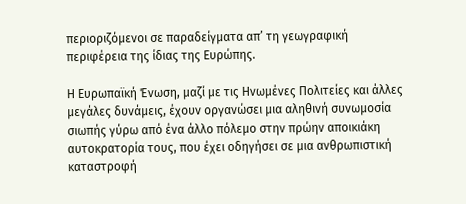περιοριζόμενοι σε παραδείγματα απ’ τη γεωγραφική περιφέρεια της ίδιας της Ευρώπης.

Η Ευρωπαϊκή Ένωση, μαζί με τις Ηνωμένες Πολιτείες και άλλες μεγάλες δυνάμεις, έχουν οργανώσει μια αληθινή συνωμοσία σιωπής γύρω από ένα άλλο πόλεμο στην πρώην αποικιάκη αυτοκρατορία τους, που έχει οδηγήσει σε μια ανθρωπιστική καταστροφή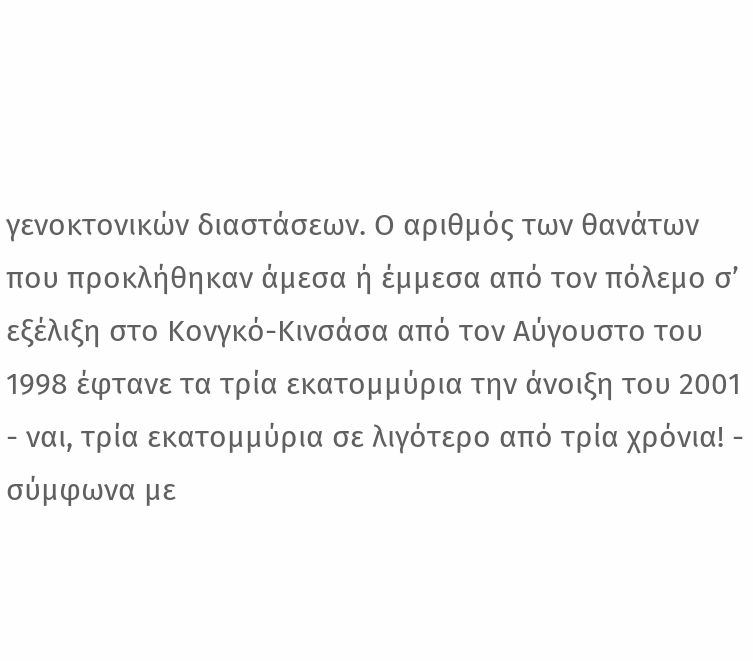γενοκτονικών διαστάσεων. Ο αριθμός των θανάτων που προκλήθηκαν άμεσα ή έμμεσα από τον πόλεμο σ’ εξέλιξη στο Κονγκό-Κινσάσα από τον Αύγουστο του 1998 έφτανε τα τρία εκατομμύρια την άνοιξη του 2001 - ναι, τρία εκατομμύρια σε λιγότερο από τρία χρόνια! - σύμφωνα με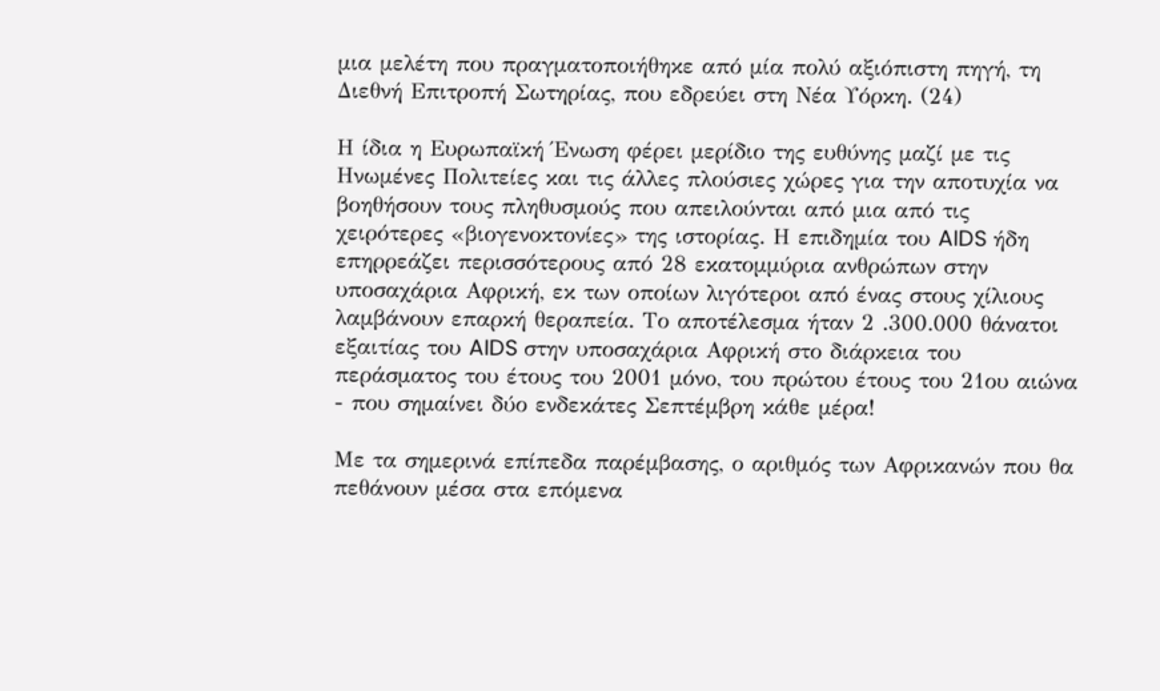μια μελέτη που πραγματοποιήθηκε από μία πολύ αξιόπιστη πηγή, τη Διεθνή Επιτροπή Σωτηρίας, που εδρεύει στη Νέα Υόρκη. (24)

Η ίδια η Ευρωπαϊκή Ένωση φέρει μερίδιο της ευθύνης μαζί με τις Ηνωμένες Πολιτείες και τις άλλες πλούσιες χώρες για την αποτυχία να βοηθήσουν τους πληθυσμούς που απειλούνται από μια από τις χειρότερες «βιογενοκτονίες» της ιστορίας. Η επιδημία του AIDS ήδη επηρρεάζει περισσότερους από 28 εκατομμύρια ανθρώπων στην υποσαχάρια Αφρική, εκ των οποίων λιγότεροι από ένας στους χίλιους λαμβάνουν επαρκή θεραπεία. Το αποτέλεσμα ήταν 2 .300.000 θάνατοι εξαιτίας του AIDS στην υποσαχάρια Αφρική στο διάρκεια του περάσματος του έτους του 2001 μόνο, του πρώτου έτους του 21ου αιώνα - που σημαίνει δύο ενδεκάτες Σεπτέμβρη κάθε μέρα!

Με τα σημερινά επίπεδα παρέμβασης, ο αριθμός των Αφρικανών που θα πεθάνουν μέσα στα επόμενα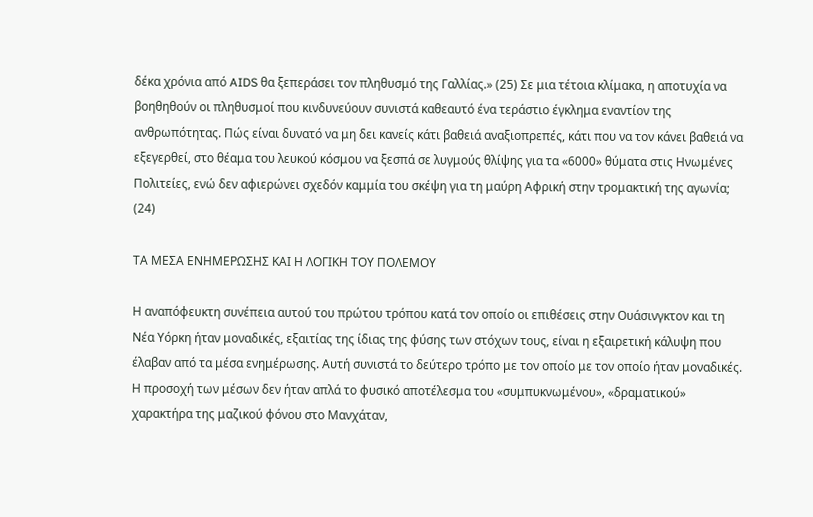δέκα χρόνια από AIDS θα ξεπεράσει τον πληθυσμό της Γαλλίας.» (25) Σε μια τέτοια κλίμακα, η αποτυχία να βοηθηθούν οι πληθυσμοί που κινδυνεύουν συνιστά καθεαυτό ένα τεράστιο έγκλημα εναντίον της ανθρωπότητας. Πώς είναι δυνατό να μη δει κανείς κάτι βαθειά αναξιοπρεπές, κάτι που να τον κάνει βαθειά να εξεγερθεί, στο θέαμα του λευκού κόσμου να ξεσπά σε λυγμούς θλίψης για τα «6000» θύματα στις Ηνωμένες Πολιτείες, ενώ δεν αφιερώνει σχεδόν καμμία του σκέψη για τη μαύρη Αφρική στην τρομακτική της αγωνία; (24)

ΤΑ ΜΕΣΑ ΕΝΗΜΕΡΩΣΗΣ ΚΑΙ Η ΛΟΓΙΚΗ ΤΟΥ ΠΟΛΕΜΟΥ

Η αναπόφευκτη συνέπεια αυτού του πρώτου τρόπου κατά τον οποίο οι επιθέσεις στην Ουάσινγκτον και τη Νέα Υόρκη ήταν μοναδικές, εξαιτίας της ίδιας της φύσης των στόχων τους, είναι η εξαιρετική κάλυψη που έλαβαν από τα μέσα ενημέρωσης. Αυτή συνιστά το δεύτερο τρόπο με τον οποίο με τον οποίο ήταν μοναδικές. Η προσοχή των μέσων δεν ήταν απλά το φυσικό αποτέλεσμα του «συμπυκνωμένου», «δραματικού» χαρακτήρα της μαζικού φόνου στο Μανχάταν,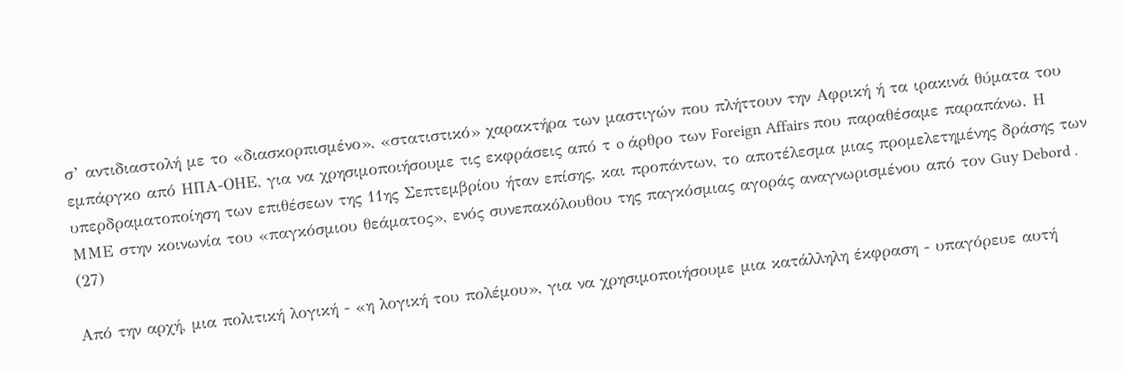σ’ αντιδιαστολή με το «διασκορπισμένο», «στατιστικό» χαρακτήρα των μαστιγών που πλήττουν την Αφρική ή τα ιρακινά θύματα του εμπάργκο από ΗΠΑ-ΟΗΕ, για να χρησιμοποιήσουμε τις εκφράσεις από τ o άρθρο των Foreign Affairs που παραθέσαμε παραπάνω. Η υπερδραματοποίηση των επιθέσεων της 11ης Σεπτεμβρίου ήταν επίσης, και προπάντων, το αποτέλεσμα μιας προμελετημένης δράσης των ΜΜΕ στην κοινωνία του «παγκόσμιου θεάματος», ενός συνεπακόλουθου της παγκόσμιας αγοράς αναγνωρισμένου από τον Guy Debord . (27)

Από την αρχή, μια πολιτική λογική - «η λογική του πολέμου», για να χρησιμοποιήσουμε μια κατάλληλη έκφραση - υπαγόρευε αυτή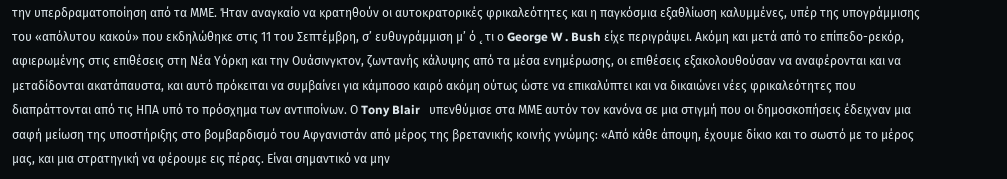την υπερδραματοποίηση από τα ΜΜΕ. Ήταν αναγκαίο να κρατηθούν οι αυτοκρατορικές φρικαλεότητες και η παγκόσμια εξαθλίωση καλυμμένες, υπέρ της υπογράμμισης του «απόλυτου κακού» που εκδηλώθηκε στις 11 του Σεπτέμβρη, σ’ ευθυγράμμιση μ’ ό ˛ τι ο George W . Bush είχε περιγράψει. Ακόμη και μετά από το επίπεδο-ρεκόρ, αφιερωμένης στις επιθέσεις στη Νέα Υόρκη και την Ουάσινγκτον, ζωντανής κάλυψης από τα μέσα ενημέρωσης, οι επιθέσεις εξακολουθούσαν να αναφέρονται και να μεταδίδονται ακατάπαυστα, και αυτό πρόκειται να συμβαίνει για κάμποσο καιρό ακόμη ούτως ώστε να επικαλύπτει και να δικαιώνει νέες φρικαλεότητες που διαπράττονται από τις ΗΠΑ υπό το πρόσχημα των αντιποίνων. Ο Tony Blair   υπενθύμισε στα ΜΜΕ αυτόν τον κανόνα σε μια στιγμή που οι δημοσκοπήσεις έδειχναν μια σαφή μείωση της υποστήριξης στο βομβαρδισμό του Αφγανιστάν από μέρος της βρετανικής κοινής γνώμης: «Από κάθε άποψη, έχουμε δίκιο και το σωστό με το μέρος μας, και μια στρατηγική να φέρουμε εις πέρας. Είναι σημαντικό να μην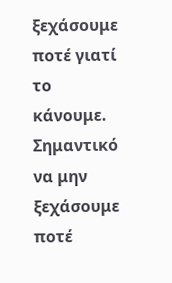ξεχάσουμε ποτέ γιατί το κάνουμε. Σημαντικό να μην ξεχάσουμε ποτέ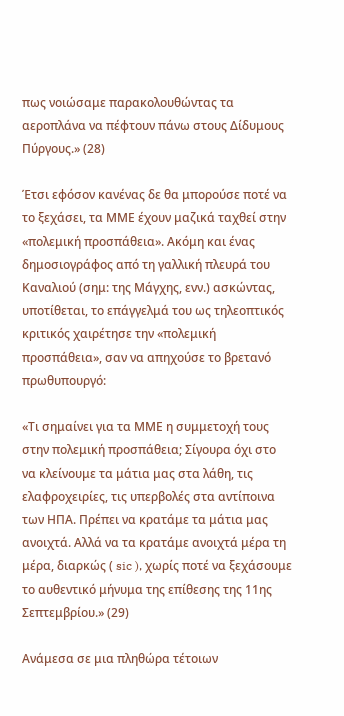πως νοιώσαμε παρακολουθώντας τα αεροπλάνα να πέφτουν πάνω στους Δίδυμους Πύργους.» (28)

Έτσι εφόσον κανένας δε θα μπορούσε ποτέ να το ξεχάσει, τα ΜΜΕ έχουν μαζικά ταχθεί στην «πολεμική προσπάθεια». Ακόμη και ένας δημοσιογράφος από τη γαλλική πλευρά του Καναλιού (σημ: της Μάγχης, ενν.) ασκώντας, υποτίθεται, το επάγγελμά του ως τηλεοπτικός κριτικός χαιρέτησε την «πολεμική προσπάθεια», σαν να απηχούσε το βρετανό πρωθυπουργό:

«Τι σημαίνει για τα ΜΜΕ η συμμετοχή τους στην πολεμική προσπάθεια; Σίγουρα όχι στο να κλείνουμε τα μάτια μας στα λάθη, τις ελαφροχειρίες, τις υπερβολές στα αντίποινα των ΗΠΑ. Πρέπει να κρατάμε τα μάτια μας ανοιχτά. Αλλά να τα κρατάμε ανοιχτά μέρα τη μέρα, διαρκώς ( sic ), χωρίς ποτέ να ξεχάσουμε το αυθεντικό μήνυμα της επίθεσης της 11ης Σεπτεμβρίου.» (29)

Ανάμεσα σε μια πληθώρα τέτοιων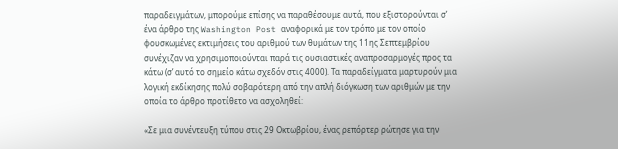παραδειγμάτων, μπορούμε επίσης να παραθέσουμε αυτά, που εξιστορούνται σ’ ένα άρθρο της Washington Post αναφορικά με τον τρόπο με τον οποίο φουσκωμένες εκτιμήσεις του αριθμού των θυμάτων της 11ης Σεπτεμβρίου συνέχιζαν να χρησιμοποιούνται παρά τις ουσιαστικές αναπροσαρμογές προς τα κάτω (σ’ αυτό το σημείο κάτω σχεδόν στις 4000). Τα παραδείγματα μαρτυρούν μια λογική εκδίκησης πολύ σοβαρότερη από την απλή διόγκωση των αριθμών με την οποία το άρθρο προτίθετο να ασχοληθεί:

«Σε μια συνέντευξη τύπου στις 29 Οκτωβρίου, ένας ρεπόρτερ ρώτησε για την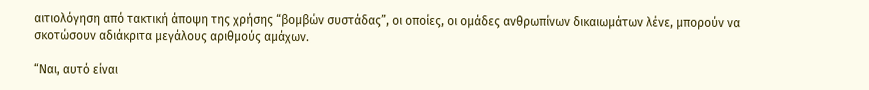αιτιολόγηση από τακτική άποψη της χρήσης “βομβών συστάδας”, οι οποίες, οι ομάδες ανθρωπίνων δικαιωμάτων λένε, μπορούν να σκοτώσουν αδιάκριτα μεγάλους αριθμούς αμάχων.

“Ναι, αυτό είναι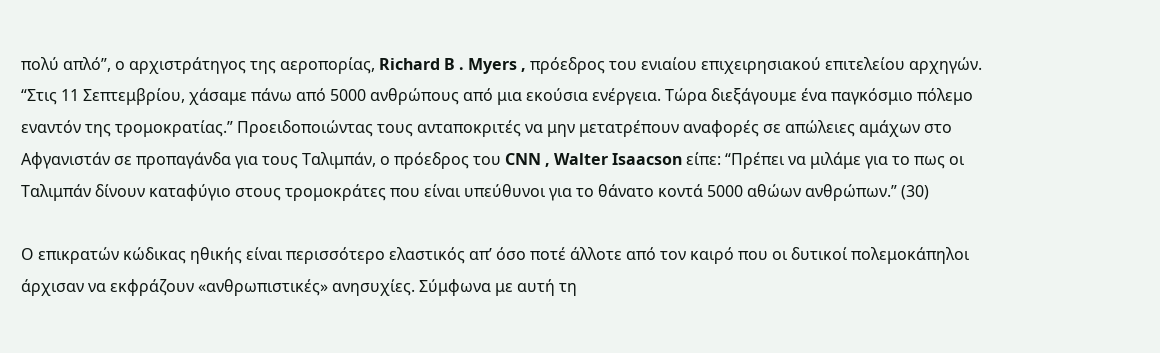πολύ απλό”, ο αρχιστράτηγος της αεροπορίας, Richard B . Myers , πρόεδρος του ενιαίου επιχειρησιακού επιτελείου αρχηγών. “Στις 11 Σεπτεμβρίου, χάσαμε πάνω από 5000 ανθρώπους από μια εκούσια ενέργεια. Τώρα διεξάγουμε ένα παγκόσμιο πόλεμο εναντόν της τρομοκρατίας.” Προειδοποιώντας τους ανταποκριτές να μην μετατρέπουν αναφορές σε απώλειες αμάχων στο Αφγανιστάν σε προπαγάνδα για τους Ταλιμπάν, ο πρόεδρος του CNN , Walter Isaacson είπε: “Πρέπει να μιλάμε για το πως οι Ταλιμπάν δίνουν καταφύγιο στους τρομοκράτες που είναι υπεύθυνοι για το θάνατο κοντά 5000 αθώων ανθρώπων.” (30)

Ο επικρατών κώδικας ηθικής είναι περισσότερο ελαστικός απ’ όσο ποτέ άλλοτε από τον καιρό που οι δυτικοί πολεμοκάπηλοι άρχισαν να εκφράζουν «ανθρωπιστικές» ανησυχίες. Σύμφωνα με αυτή τη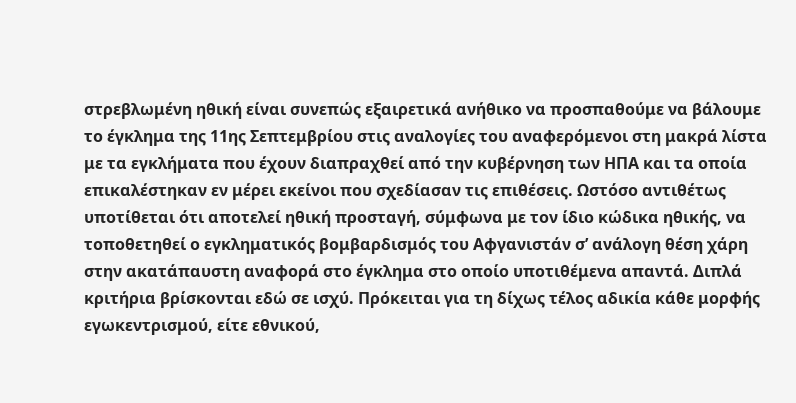στρεβλωμένη ηθική είναι συνεπώς εξαιρετικά ανήθικο να προσπαθούμε να βάλουμε το έγκλημα της 11ης Σεπτεμβρίου στις αναλογίες του αναφερόμενοι στη μακρά λίστα με τα εγκλήματα που έχουν διαπραχθεί από την κυβέρνηση των ΗΠΑ και τα οποία επικαλέστηκαν εν μέρει εκείνοι που σχεδίασαν τις επιθέσεις. Ωστόσο αντιθέτως υποτίθεται ότι αποτελεί ηθική προσταγή, σύμφωνα με τον ίδιο κώδικα ηθικής, να τοποθετηθεί ο εγκληματικός βομβαρδισμός του Αφγανιστάν σ’ ανάλογη θέση χάρη στην ακατάπαυστη αναφορά στο έγκλημα στο οποίο υποτιθέμενα απαντά. Διπλά κριτήρια βρίσκονται εδώ σε ισχύ. Πρόκειται για τη δίχως τέλος αδικία κάθε μορφής εγωκεντρισμού, είτε εθνικού,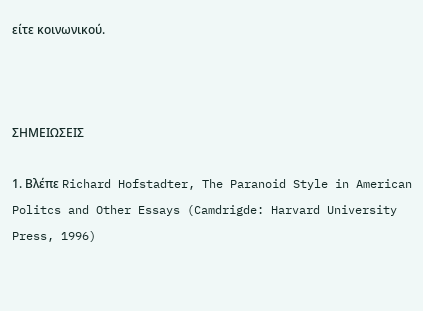είτε κοινωνικού.



ΣΗΜΕΙΩΣΕΙΣ

1. Βλέπε Richard Hofstadter, The Paranoid Style in American Politcs and Other Essays (Camdrigde: Harvard University Press, 1996)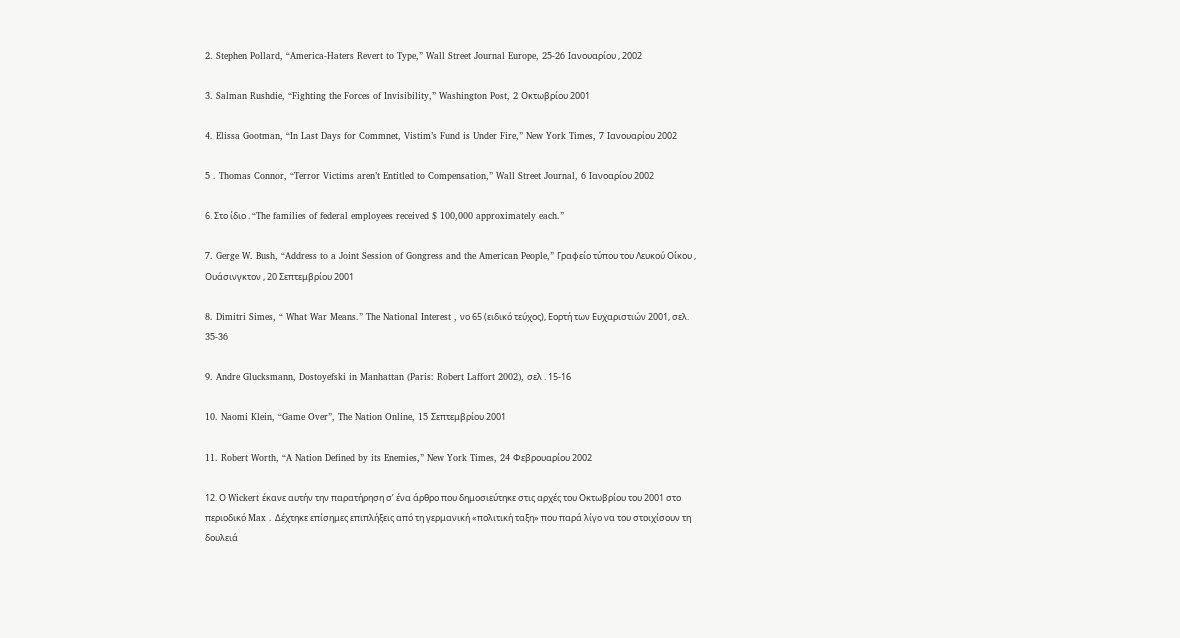2. Stephen Pollard, “America-Haters Revert to Type,” Wall Street Journal Europe, 25-26 Ιανουαρίου , 2002

3. Salman Rushdie, “Fighting the Forces of Invisibility,” Washington Post, 2 Οκτωβρίου 2001

4. Elissa Gootman, “In Last Days for Commnet, Vistim’s Fund is Under Fire,” New York Times, 7 Ιανουαρίου 2002

5 . Thomas Connor, “Terror Victims aren’t Entitled to Compensation,” Wall Street Journal, 6 Ιανοαρίου 2002

6. Στο ίδιο . “The families of federal employees received $ 100,000 approximately each.”

7. Gerge W. Bush, “Address to a Joint Session of Gongress and the American People,” Γραφείο τύπου του Λευκού Οίκου , Ουάσινγκτον , 20 Σεπτεμβρίου 2001

8. Dimitri Simes, “ What War Means.” The National Interest , νο 65 (ειδικό τεύχος), Εορτή των Ευχαριστιών 2001, σελ. 35-36

9. Andre Glucksmann, Dostoyefski in Manhattan (Paris: Robert Laffort 2002), σελ . 15-16

10. Naomi Klein, “Game Over”, The Nation Online, 15 Σεπτεμβρίου 2001

11. Robert Worth, “A Nation Defined by its Enemies,” New York Times, 24 Φεβρουαρίου 2002

12. Ο Wickert έκανε αυτήν την παρατήρηση σ’ ένα άρθρο που δημοσιεύτηκε στις αρχές του Οκτωβρίου του 2001 στο περιοδικό Max . Δέχτηκε επίσημες επιπλήξεις από τη γερμανική «πολιτική ταξη» που παρά λίγο να του στοιχίσουν τη δουλειά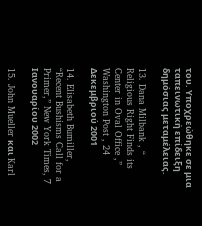του. Υποχρεώθηκε σε μια ταπεινωτική επίδειξη δημόσιας μεταμέλειας.

13. Dana Milbank , “ Religious Right Finds its Center in Oval Office ,” Washington Post , 24 Δεκεμβριού 2001

14. Elisabeth Bumiller, “Recent Bushisms Call for a Primer,” New York Times, 7 Ιανουαρίου 2002

15. John Mueller και Karl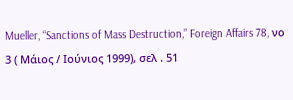Mueller, “Sanctions of Mass Destruction,” Foreign Affairs 78, νο 3 ( Μάιος / Ιούνιος 1999), σελ . 51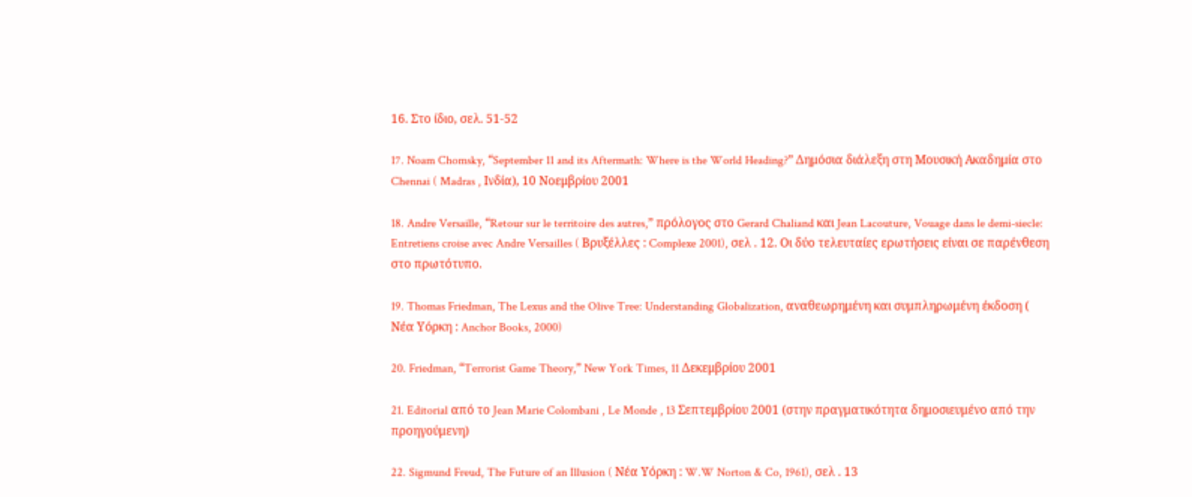16. Στο ίδιο, σελ. 51-52

17. Noam Chomsky, “September 11 and its Aftermath: Where is the World Heading?” Δημόσια διάλεξη στη Μουσική Ακαδημία στο Chennai ( Madras , Ινδία), 10 Νοεμβρίου 2001

18. Andre Versaille, “Retour sur le territoire des autres,” πρόλογος στο Gerard Chaliand και Jean Lacouture, Vouage dans le demi-siecle: Entretiens croise avec Andre Versailles ( Βρυξέλλες : Complexe 2001), σελ . 12. Οι δύο τελευταίες ερωτήσεις είναι σε παρένθεση στο πρωτότυπο.

19. Thomas Friedman, The Lexus and the Olive Tree: Understanding Globalization, αναθεωρημένη και συμπληρωμένη έκδοση ( Νέα Υόρκη : Anchor Books, 2000)

20. Friedman, “Terrorist Game Theory,” New York Times, 11 Δεκεμβρίου 2001

21. Editorial από το Jean Marie Colombani , Le Monde , 13 Σεπτεμβρίου 2001 (στην πραγματικότητα δημοσιευμένο από την προηγούμενη)

22. Sigmund Freud, The Future of an Illusion ( Νέα Υόρκη : W.W Norton & Co, 1961), σελ . 13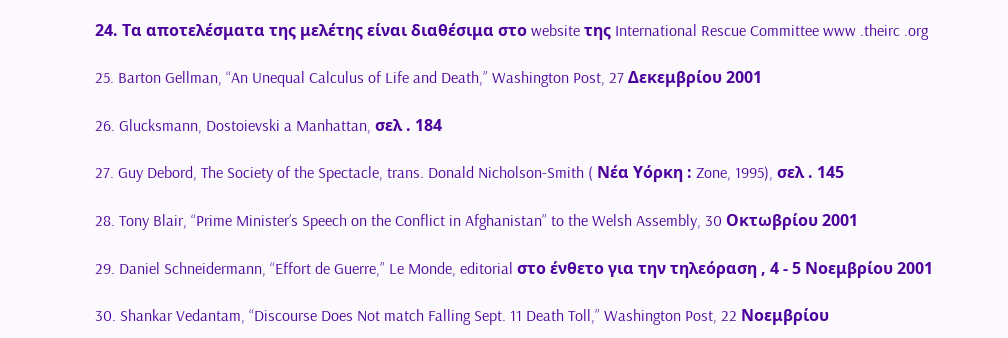24. Τα αποτελέσματα της μελέτης είναι διαθέσιμα στο website της International Rescue Committee www .theirc .org

25. Barton Gellman, “An Unequal Calculus of Life and Death,” Washington Post, 27 Δεκεμβρίου 2001

26. Glucksmann, Dostoievski a Manhattan, σελ . 184

27. Guy Debord, The Society of the Spectacle, trans. Donald Nicholson-Smith ( Νέα Υόρκη : Zone, 1995), σελ . 145

28. Tony Blair, “Prime Minister’s Speech on the Conflict in Afghanistan” to the Welsh Assembly, 30 Οκτωβρίου 2001

29. Daniel Schneidermann, “Effort de Guerre,” Le Monde, editorial στο ένθετο για την τηλεόραση , 4 - 5 Νοεμβρίου 2001

30. Shankar Vedantam, “Discourse Does Not match Falling Sept. 11 Death Toll,” Washington Post, 22 Νοεμβρίου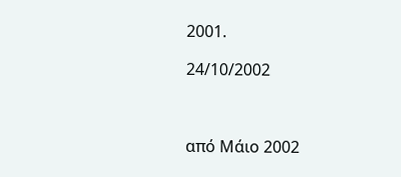2001.

24/10/2002



από Μάιο 2002